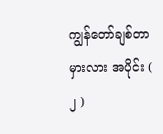ကျွန်တော်ချစ်တာ မှားလား အပိုင်း ( ၂ )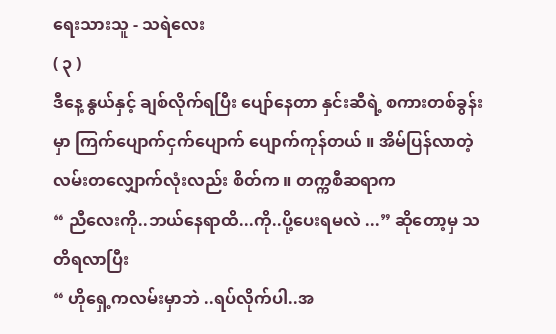ရေးသားသူ - သရဲလေး
( ၃ )
ဒီနေ့ နွယ်နှင့် ချစ်လိုက်ရပြီး ပျော်နေတာ နှင်းဆီရဲ့ စကားတစ်ခွန်းမှာ ကြက်ပျောက်ငှက်ပျောက် ပျောက်ကုန်တယ် ။ အိမ်ပြန်လာတဲ့ လမ်းတလျှောက်လုံးလည်း စိတ်က ။ တက္ကစီဆရာက
“ ညီလေးကို..ဘယ်နေရာထိ...ကို..ပို့ပေးရမလဲ ...” ဆိုတော့မှ သတိရလာပြီး
“ ဟိုရှေ့ကလမ်းမှာဘဲ ..ရပ်လိုက်ပါ..အ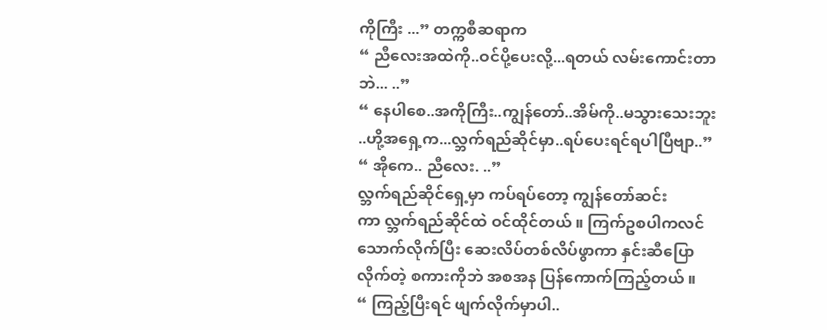ကိုကြီး ...” တက္ကစီဆရာက
“ ညီလေးအထဲကို..ဝင်ပို့ပေးလို့...ရတယ် လမ်းကောင်းတာဘဲ... ..”
“ နေပါစေ..အကိုကြီး..ကျွန်တော်..အိမ်ကို..မသွားသေးဘူး ..ဟို့အရှေ့က...လ္ဘက်ရည်ဆိုင်မှာ..ရပ်ပေးရင်ရပါပြီဗျာ..”
“ အိုကေ.. ညီလေး. ..”
လ္ဘက်ရည်ဆိုင်ရှေ့မှာ ကပ်ရပ်တော့ ကျွန်တော်ဆင်းကာ လ္ဘက်ရည်ဆိုင်ထဲ ဝင်ထိုင်တယ် ။ ကြက်ဥစပါကလင်သောက်လိုက်ပြီး ဆေးလိပ်တစ်လိပ်ဖွာကာ နှင်းဆီပြောလိုက်တဲ့ စကားကိုဘဲ အစအန ပြန်ကောက်ကြည့်တယ် ။
“ ကြည့်ပြီးရင် ဖျက်လိုက်မှာပါ..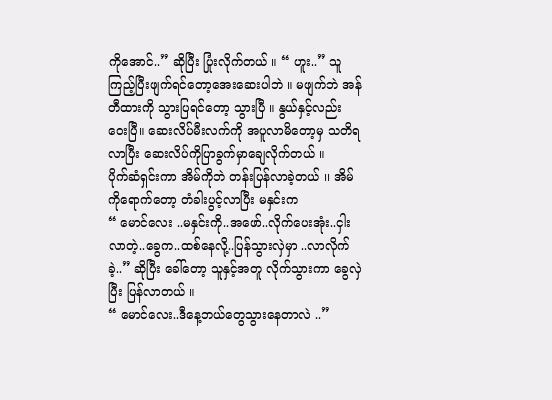ကိုအောင်..” ဆိုပြီး ပြုံးလိုက်တယ် ။ “ ဟူး..” သူ ကြည့်ပြီးဖျက်ရင်တော့အေးဆေးပါဘဲ ။ မဖျက်ဘဲ အန်တီထားကို သွားပြရင်တော့ သွားပြီ ။ နွယ်နှင့်လည်း ဝေးပြီ။ ဆေးလိပ်မီးလက်ကို အပူလာမိတော့မှ သတိရလာပြီး ဆေးလိပ်ကိုပြာခွက်မှာချေလိုက်တယ် ။
ပိုက်ဆံရှင်းကာ အိမ်ကိုဘဲ တန်းပြန်လာခဲ့တယ် ၊၊ အိမ်ကိုရောက်တော့ တံခါးပွင့်လာပြီး မနှင်းက
“ မောင်လေး ..မနှင်းကို..အဖော်..လိုက်ပေးအုံး..ငှါးလာတဲ့..ခွေက..ထစ်နေလို့..ပြန်သွားလှဲမှာ ..လာလိုက်ခဲ့..” ဆိုပြီး ခေါ်တော့ သူနှင့်အတူ လိုက်သွားကာ ခွေလှဲပြီး ပြန်လာတယ် ။
“ မောင်လေး..ဒီနေ့ဘယ်တွေသွားနေတာလဲ ..”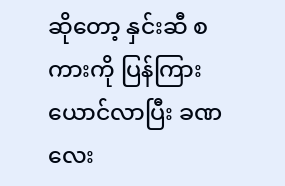ဆိုတော့ နှင်းဆီ စကားကို ပြန်ကြားယောင်လာပြီး ခဏလေး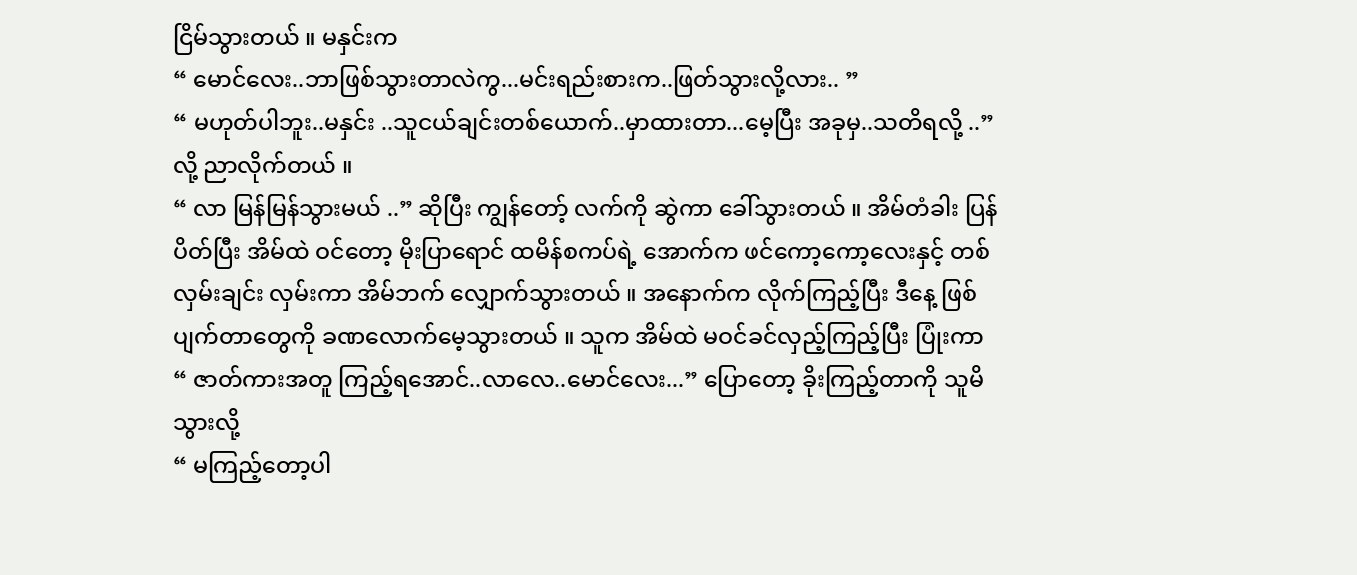ငြိမ်သွားတယ် ။ မနှင်းက
“ မောင်လေး..ဘာဖြစ်သွားတာလဲကွ...မင်းရည်းစားက..ဖြတ်သွားလို့လား.. ”
“ မဟုတ်ပါဘူး..မနှင်း ..သူငယ်ချင်းတစ်ယောက်..မှာထားတာ...မေ့ပြီး အခုမှ..သတိရလို့ ..” လို့ ညာလိုက်တယ် ။
“ လာ မြန်မြန်သွားမယ် ..” ဆိုပြီး ကျွန်တော့် လက်ကို ဆွဲကာ ခေါ်သွားတယ် ။ အိမ်တံခါး ပြန်ပိတ်ပြီး အိမ်ထဲ ဝင်တော့ မိုးပြာရောင် ထမိန်စကပ်ရဲ့ အောက်က ဖင်ကော့ကော့လေးနှင့် တစ်လှမ်းချင်း လှမ်းကာ အိမ်ဘက် လျှောက်သွားတယ် ။ အနောက်က လိုက်ကြည့်ပြီး ဒီနေ့ ဖြစ်ပျက်တာတွေကို ခဏလောက်မေ့သွားတယ် ။ သူက အိမ်ထဲ မဝင်ခင်လှည့်ကြည့်ပြီး ပြုံးကာ
“ ဇာတ်ကားအတူ ကြည့်ရအောင်..လာလေ..မောင်လေး...” ပြောတော့ ခိုးကြည့်တာကို သူမိသွားလို့
“ မကြည့်တော့ပါ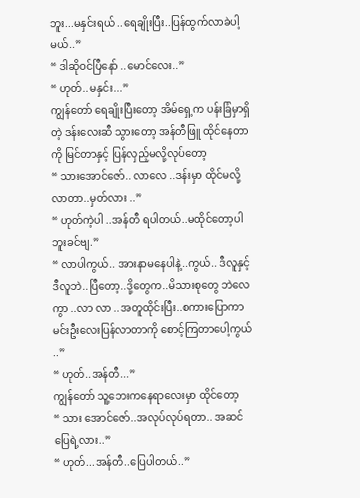ဘူး...မနှင်းရယ် ..ရေချိုးပြီး..ပြန်ထွက်လာခဲပါ့မယ်..”
“ ဒါဆိုဝင်ပြီနော် ..မောင်လေး..”
“ ဟုတ်..မနှင်း...”
ကျွန်တော် ရေချိုးပြီးတော့ အိမ်ရှေ့က ပန်းခြံမှာရှိတဲ့ ဒန်းလေးဆီ သွားတော့ အန်တီဖြူ ထိုင်နေတာကို မြင်တာနှင့် ပြန်လှည့်မလို့လုပ်တော့
“ သားအောင်ဇော်.. လာလေ ..ဒန်းမှာ ထိုင်မလို့လာတာ..မှတ်လား ..”
“ ဟုတ်ကဲ့ပါ ..အန်တီ ရပါတယ်..မထိုင်တော့ပါဘူးခင်ဗျ.”
“ လာပါကွယ်.. အားနာမနေပါနဲ့..ကွယ်.. ဒီလူနှင့်ဒီလူဘဲ..ပြီတော့..ဒို့တွေက..မိသားစုတွေ ဘဲလေကွာ ..လာ လာ ..အတူထိုင်းပြီး..စကားပြောကာ မင်းဦးလေးပြန်လာတာကို စောင့်ကြတာပေါ့ကွယ် ..”
“ ဟုတ်..အန်တီ...”
ကျွန်တော် သူ့ဘေးကနေရာလေးမှာ ထိုင်တော့
“ သား အောင်ဇော်..အလုပ်လုပ်ရတာ.. အဆင်ပြေရဲ့လား..”
“ ဟုတ်...အန်တီ..ပြေပါတယ်..”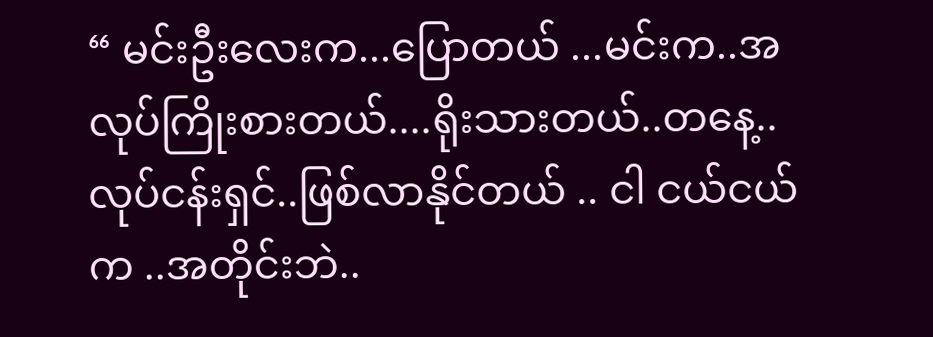“ မင်းဦးလေးက...ပြောတယ် ...မင်းက..အလုပ်ကြိုးစားတယ်....ရိုးသားတယ်..တနေ့..လုပ်ငန်းရှင်..ဖြစ်လာနိုင်တယ် .. ငါ ငယ်ငယ်က ..အတိုင်းဘဲ..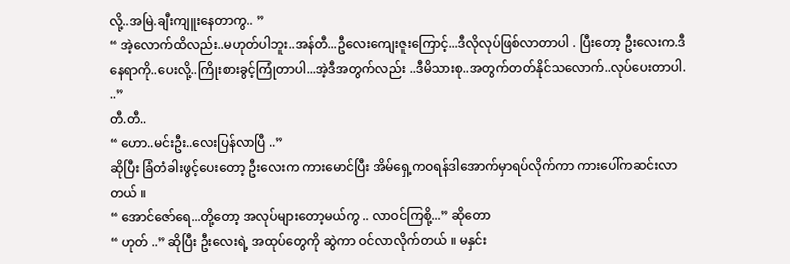လို့..အမြဲ.ချီးကျူးနေတာကွ.. ”
“ အဲ့လောက်ထိလည်း..မဟုတ်ပါဘူး..အန်တီ...ဦလေးကျေးဇူးကြောင့်...ဒီလိုလုပ်ဖြစ်လာတာပါ . ပြီးတော့ ဦးလေးက.ဒီနေရာကို..ပေးလို့..ကြိုးစားခွင့်ကြုံတာပါ...အဲ့ဒီအတွက်လည်း ..ဒီမိသားစု..အတွက်တတ်နိုင်သလောက်..လုပ်ပေးတာပါ. ..”
တီ.တီ..
“ ဟော..မင်းဦး..လေးပြန်လာပြီ ..”
ဆိုပြီး ခြံတံခါးဖွင့်ပေးတော့ ဦးလေးက ကားမောင်ပြီး အိမ်ရှေ့ကဝရန်ဒါအောက်မှာရပ်လိုက်ကာ ကားပေါ်ကဆင်းလာတယ် ။
“ အောင်ဇော်ရေ...တို့တော့ အလုပ်များတော့မယ်ကွ .. လာဝင်ကြစို့...” ဆိုတော
“ ဟုတ် ..” ဆိုပြီး ဦးလေးရဲ့ အထုပ်တွေကို ဆွဲကာ ဝင်လာလိုက်တယ် ။ မနှင်း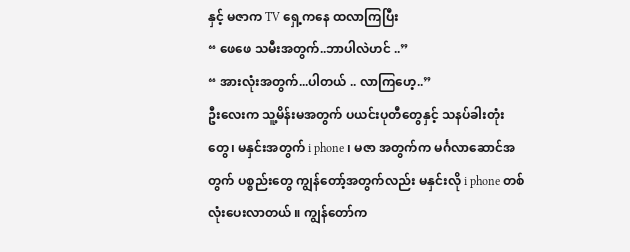နှင့် မဇာက TV ရှေ့ကနေ ထလာကြပြီး
“ ဖေဖေ သမီးအတွက်..ဘာပါလဲဟင် ..”
“ အားလုံးအတွက်...ပါတယ် .. လာကြဟေ့..”
ဦးလေးက သူ့မိန်းမအတွက် ပယင်းပုတီတွေနှင့် သနပ်ခါးတုံးတွေ၊ မနှင်းအတွက် i phone ၊ မဇာ အတွက်က မင်္ဂလာဆောင်အတွက် ပစ္စည်းတွေ ကျွန်တော့်အတွက်လည်း မနှင်းလို i phone တစ်လုံးပေးလာတယ် ။ ကျွန်တော်က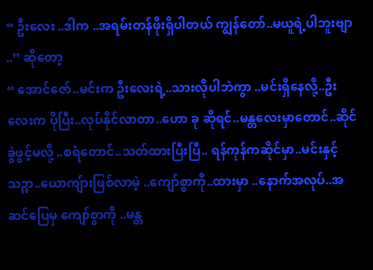“ ဦးလေး ..ဒါက ..အရမ်းတန်ဖိုးရှိပါတယ် ကျွန်တော်..မယူရဲ့ပါဘူးဗျာ ..” ဆိုတော့
“ အောင်ဇော်..မင်းက ဦးလေးရဲ့..သားလိုပါဘဲကွာ ..မင်းရှိနေလို့..ဦးလေးက ပိုပြီး..လုပ်နိုင်လာတာ..ဟော ခု ဆိုရင်..မန္တလေးမှာတောင်..ဆိုင်ခွဲဖွင့်မလို့ ..စရံတောင်..သတ်ထားပြီးပြီ.. ရန်ကုန်ကဆိုင်မှာ..မင်းနှင့်သဉ္ဇာ..ယောကျ်ားဖြစ်လာမဲ့ ..ကျော်စွာကို..ထားမှာ ..နောက်အလုပ်..အဆင်ပြေမှ ကျော်စွာကို ..မန္တ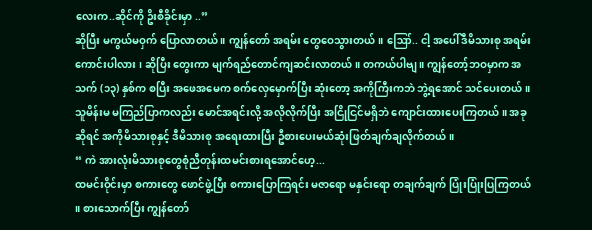လေးက..ဆိုင်ကို ဥိးစီခိုင်းမှာ ..”
ဆိုပြီး မကွယ်မဝှက် ပြောလာတယ် ။ ကျွန်တော် အရမ်း တွေဝေသွားတယ်။ ဪ.. ငါ့ အပေါ်ဒီမိသားစု အရမ်းကောင်းပါလား ၊ ဆိုပြီး တွေးကာ မျက်ရည်တောင်ကျဆင်းလာတယ်။ တကယ်ပါဗျ ။ ကျွန်တော့်ဘဝမှာက အသက် (၁၃) နှစ်က စပြီး အဖေအမေက စက်လှေမှောက်ပြီး ဆုံးတော့ အကိုကြီးကဘဲ ဘွဲ့ရအောင် သင်ပေးတယ် ။
သူမိန်းမ မကြည်ပြာကလည်း မောင်အရင်းလို့ အလိုလိုက်ပြီး အငြိုငြင်မရှိဘဲ ကျောင်းထားပေးကြတယ် ။ အခုဆိုရင် အကိုမိသားစုနှင့် ဒီမိသားစု အရေးထားပြီး ဦစားပေးမယ်ဆုံးဖြတ်ချက်ချလိုက်တယ် ။
“ ကဲ အားလုံးမိသားစုတွေစုံညီတုန်းထမင်းစားရအောင်ဟေ့...
ထမင်းဝိုင်းမှာ စကားတွေ ဖောင်ဖွဲ့ပြီး စကားပြောကြရင်း မဇာရော မနှင်းရော တချက်ချက် ပြုံးပြုံးပြကြတယ် ။ စားသောက်ပြီး ကျွန်တော်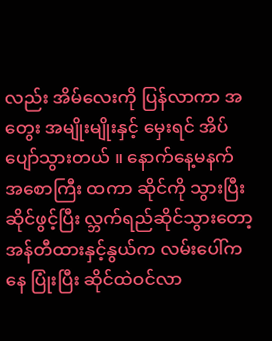လည်း အိမ်လေးကို ပြန်လာကာ အတွေး အမျိုးမျိုးနှင့် မှေးရင် အိပ်ပျော်သွားတယ် ။ နောက်နေ့မနက် အစောကြီး ထကာ ဆိုင်ကို သွားပြီး ဆိုင်ဖွင့်ပြီး လ္ဘက်ရည်ဆိုင်သွားတော့ အန်တီထားနှင့်နွယ်က လမ်းပေါ်ကနေ ပြုံးပြီး ဆိုင်ထဲဝင်လာ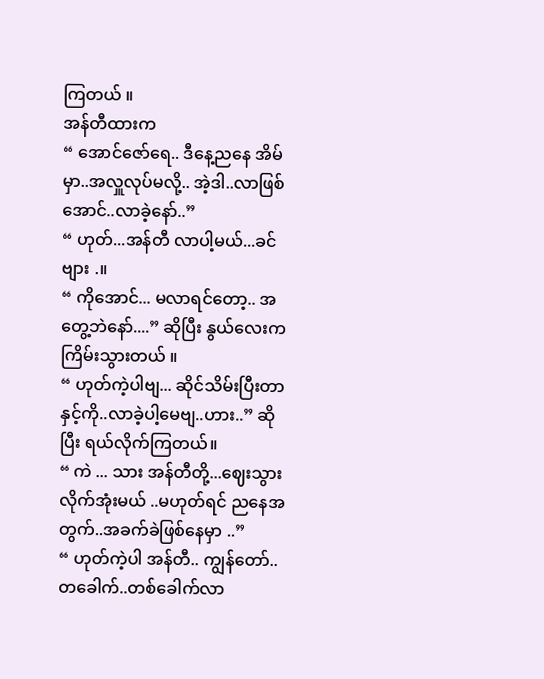ကြတယ် ။
အန်တီထားက
“ အောင်ဇော်ရေ.. ဒီနေ့ညနေ အိမ်မှာ..အလှူလုပ်မလို့.. အဲ့ဒါ..လာဖြစ်အောင်..လာခဲ့နော်..”
“ ဟုတ်...အန်တီ လာပါ့မယ်...ခင်ဗျား .။
“ ကိုအောင်... မလာရင်တော့.. အတွေ့ဘဲနော်....” ဆိုပြီး နွယ်လေးက ကြိမ်းသွားတယ် ။
“ ဟုတ်ကဲ့ပါဗျ... ဆိုင်သိမ်းပြီးတာနှင့်ကို..လာခဲ့ပါ့မေဗျ..ဟား..” ဆိုပြီး ရယ်လိုက်ကြတယ်။
“ ကဲ ... သား အန်တီတို့...ဈေးသွားလိုက်အုံးမယ် ..မဟုတ်ရင် ညနေအတွက်..အခက်ခဲဖြစ်နေမှာ ..”
“ ဟုတ်ကဲ့ပါ အန်တီ.. ကျွန်တော်..တခေါက်..တစ်ခေါက်လာ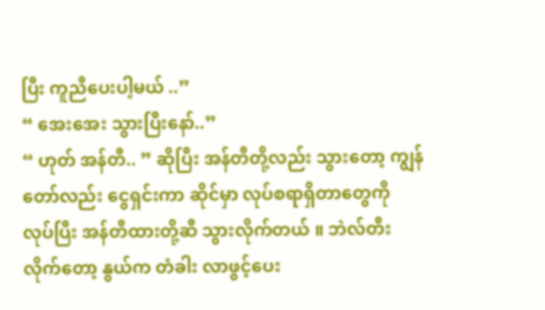ပြီး ကူညီပေးပါ့မယ် ..”
“ အေးအေး သွားပြီးနော်..”
“ ဟုတ် အန်တီ.. ” ဆိုပြီး အန်တီတို့လည်း သွားတော့ ကျွန်တော်လည်း ငွေရှင်းကာ ဆိုင်မှာ လုပ်စရာရှိတာတွေကို လုပ်ပြီး အန်တီထားတို့ဆီ သွားလိုက်တယ် ။ ဘဲလ်တီးလိုက်တော့ နွယ်က တံခါး လာဖွင့်ပေး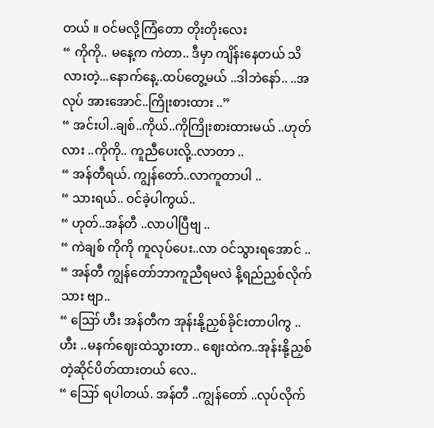တယ် ။ ဝင်မလို့ကြံတော တိုးတိုးလေး
“ ကိုကို.. မနေ့က ကဲတာ.. ဒီမှာ ကျိန်းနေတယ် သိလားတဲ့...နောက်နေ့..ထပ်တွေ့မယ် ..ဒါဘဲနော်.. ..အလုပ် အားအောင်..ကြိုးစားထား ..”
“ အင်းပါ..ချစ်..ကိုယ်..ကိုကြိုးစားထားမယ် ..ဟုတ်လား ..ကိုကို.. ကူညီပေးလို့..လာတာ ..
“ အန်တီရယ်. ကျွန်တော်..လာကူတာပါ ..
“ သားရယ်.. ဝင်ခဲ့ပါကွယ်..
“ ဟုတ်..အန်တီ ..လာပါပြီဗျ ..
“ ကဲချစ် ကိုကို ကူလုပ်ပေး..လာ ဝင်သွားရအောင် ..
“ အန်တီ ကျွန်တော်ဘာကူညီရမလဲ နိ့ရည်ညှစ်လိုက်သား ဗျာ..
“ ဪ ဟီး အန်တီက အုန်းနို့ညှစ်ခိုင်းတာပါကွ ..ဟီး ..မနက်ဈေးထဲသွားတာ.. ဈေးထဲက..အုန်းနို့ညှစ်တဲ့ဆိုင်ပိတ်ထားတယ် လေ..
“ ဪ ရပါတယ်. အန်တီ ..ကျွန်တော် ..လုပ်လိုက်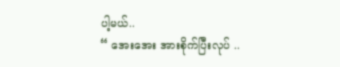ပါ့မယ်..
“ အေးအေး အားစိုက်ပြီးလုပ် ..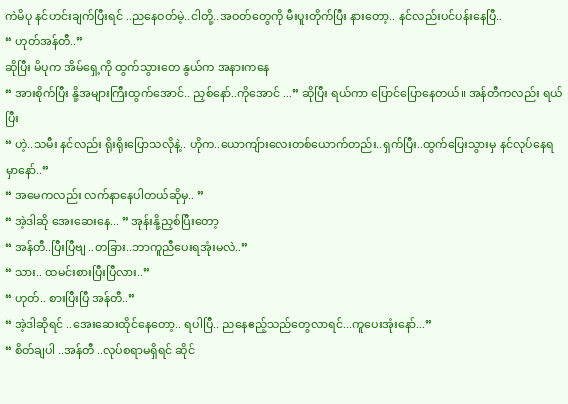ကဲမိပု နင်ဟင်းချက်ပြီးရင် ..ညနေဝတ်မဲ့..ငါတို့..အဝတ်တွေကို မီးပူးတိုက်ပြီး နားတော့.. နင်လည်းပင်ပန်းနေပြီ..
“ ဟုတ်အန်တီ..”
ဆိုပြီး မိပုက အိမ်ရှေ့ကို ထွက်သွားတေ နွယ်က အနားကနေ
“ အားစိုက်ပြီး နို့အများကြီးထွက်အောင်.. ညှစ်နော်..ကိုအောင် ...” ဆိုပြီး ရယ်ကာ ပြောင်ပြောနေတယ်။ အန်တီကလည်း ရယ်ပြီး
“ ဟဲ့..သမီး နင်လည်း ရိုးရိုးပြောသလိုနဲ့.. ဟိုက..ယောကျ်ားလေးတစ်ယောက်တည်း..ရှက်ပြီး..ထွက်ပြေးသွားမှ နင်လုပ်နေရမှာနော်..”
“ အမေကလည်း လက်နာနေပါတယ်ဆိုမှ.. ”
“ အဲ့ဒါဆို အေးဆေးနေ... ” အုန်းနို့ညှစ်ပြီးတော့
“ အန်တီ..ပြီးပြီဗျ ..တခြား..ဘာကူညီပေးရအုံးမလဲ..”
“ သား.. ထမင်းစားပြီးပြီလား..”
“ ဟုတ်.. စားပြီးပြီ အန်တီ..”
“ အဲ့ဒါဆိုရင် ..အေးဆေးထိုင်နေတော့.. ရပါပြီ.. ညနေဧည့်သည်တွေလာရင်...ကူပေးအုံးနော်...”
“ စိတ်ချပါ ..အန်တီ ..လုပ်စရာမရှိရင် ဆိုင်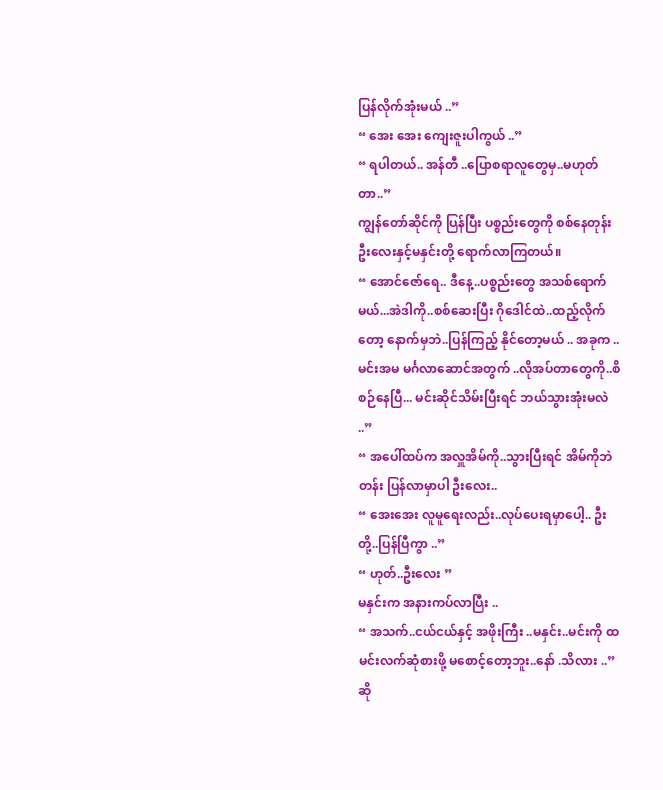ပြန်လိုက်အုံးမယ် ..”
“ အေး အေး ကျေးဇူးပါကွယ် ..”
“ ရပါတယ်.. အန်တီ ..ပြောစရာလူတွေမှ..မဟုတ်တာ..”
ကျွန်တော်ဆိုင်ကို ပြန်ပြီး ပစ္စည်းတွေကို စစ်နေတုန်း ဦးလေးနှင့်မနှင်းတို့ ရောက်လာကြတယ်။
“ အောင်ဇော်ရေ.. ဒီနေ့..ပစ္စည်းတွေ အသစ်ရောက်မယ်...အဲဒါကို..စစ်ဆေးပြီး ဂိုဒေါင်ထဲ..ထည့်လိုက်တော့ နောက်မှဘဲ..ပြန်ကြည့် နိုင်တော့မယ် .. အခုက ..မင်းအမ မင်္ဂလာဆောင်အတွက် ..လိုအပ်တာတွေကို..စိစဉ်နေပြီ... မင်းဆိုင်သိမ်းပြီးရင် ဘယ်သွားအုံးမလဲ ..”
“ အပေါ်ထပ်က အလှူအိမ်ကို..သွားပြီးရင် အိမ်ကိုဘဲတန်း ပြန်လာမှာပါ ဦးလေး..
“ အေးအေး လူမူရေးလည်း..လုပ်ပေးရမှာပေါ့.. ဦးတို့..ပြန်ပြီကွာ ..”
“ ဟုတ်..ဦးလေး ”
မနှင်းက အနားကပ်လာပြီး ..
“ အသက်..ငယ်ငယ်နှင့် အဖိုးကြီး ..မနှင်း..မင်းကို ထမင်းလက်ဆုံစားဖို့ မစောင့်တော့ဘူး..နော် .သိလား ..”
ဆို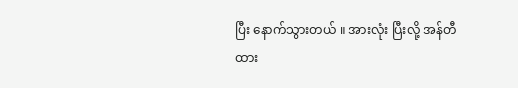ပြီး နောက်သွားတယ် ။ အားလုံး ပြီးလို့ အန်တီထား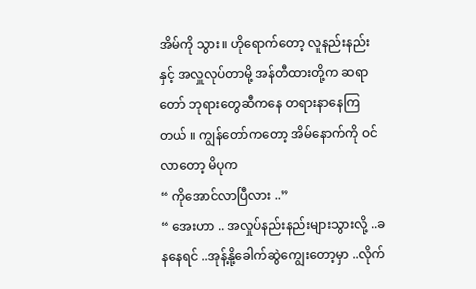အိမ်ကို သွား။ ဟိုရောက်တော့ လူနည်းနည်းနှင့် အလှူလုပ်တာမို့ အန်တီထားတို့က ဆရာတော် ဘုရားတွေဆီကနေ တရားနာနေကြတယ် ။ ကျွန်တော်ကတော့ အိမ်နောက်ကို ဝင်လာတော့ မိပုက
“ ကိုအောင်လာပြီလား ..”
“ အေးဟာ .. အလှုပ်နည်းနည်းများသွားလို့ ..ခနနေရင် ..အုန့်နို့ခေါက်ဆွဲကျွေးတော့မှာ ..လိုက်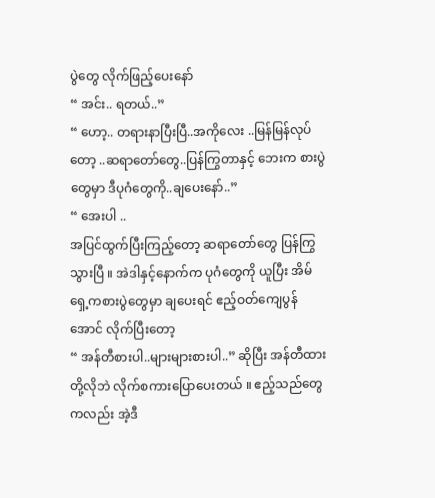ပွဲတွေ လိုက်ဖြည့်ပေးနော်
“ အင်း.. ရတယ်..”
“ ဟော့.. တရားနာပြီးပြီ..အကိုလေး ..မြန်မြန်လုပ်တော့ ..ဆရာတော်တွေ..ပြန်ကြွတာနှင့် ဘေးက စားပွဲတွေမှာ ဒီပုဂံတွေကို..ချပေးနော်..”
“ အေးပါ ..
အပြင်ထွက်ပြီးကြည့်တော့ ဆရာတော်တွေ ပြန်ကြွသွားပြီ ။ အဲဒါနှင့်နောက်က ပုဂံတွေကို ယူပြီး အိမ်ရှေ့ကစားပွဲတွေမှာ ချပေးရင် ဧည့်ဝတ်ကျေပွန်အောင် လိုက်ပြီးတော့
“ အန်တီစားပါ..များများစားပါ..” ဆိုပြီး အန်တီထားတို့လိုဘဲ လိုက်စကားပြောပေးတယ် ။ ဧည့်သည်တွေကလည်း အဲ့ဒီ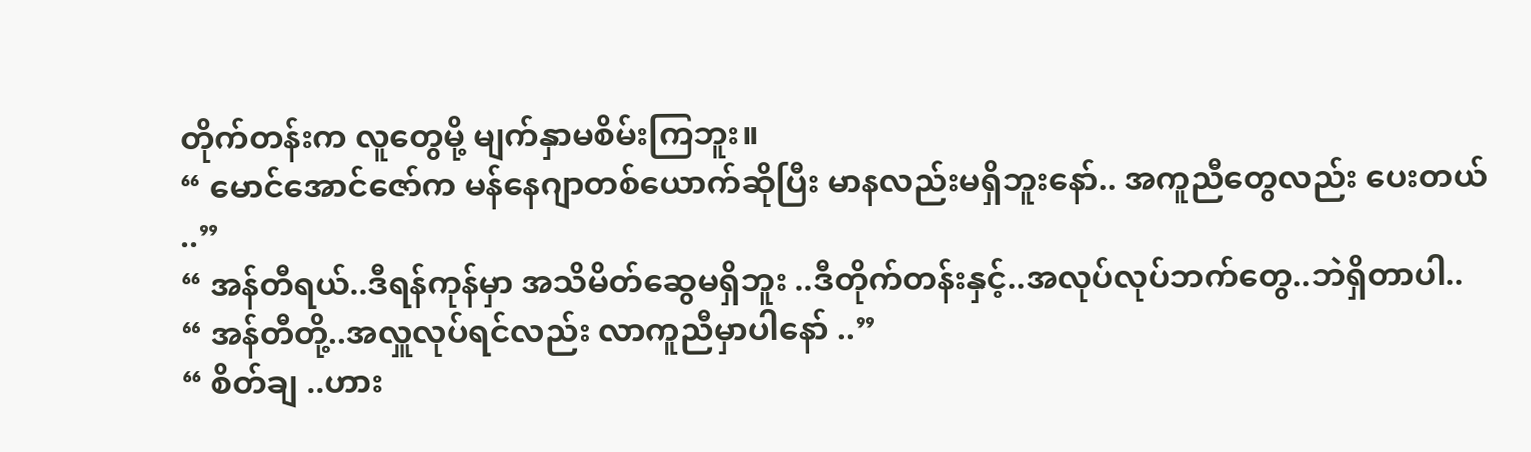တိုက်တန်းက လူတွေမို့ မျက်နှာမစိမ်းကြဘူး။
“ မောင်အောင်ဇော်က မန်နေဂျာတစ်ယောက်ဆိုပြီး မာနလည်းမရှိဘူးနော်.. အကူညီတွေလည်း ပေးတယ် ..”
“ အန်တီရယ်..ဒီရန်ကုန်မှာ အသိမိတ်ဆွေမရှိဘူး ..ဒီတိုက်တန်းနှင့်..အလုပ်လုပ်ဘက်တွေ..ဘဲရှိတာပါ..
“ အန်တီတို့..အလှူလုပ်ရင်လည်း လာကူညီမှာပါနော် ..”
“ စိတ်ချ ..ဟား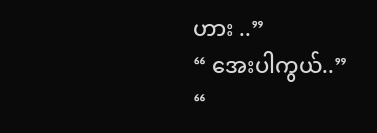ဟား ..”
“ အေးပါကွယ်..”
“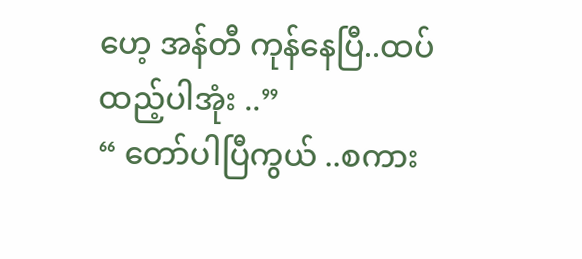ဟေ့ အန်တီ ကုန်နေပြီ..ထပ်ထည့်ပါအုံး ..”
“ တော်ပါပြီကွယ် ..စကား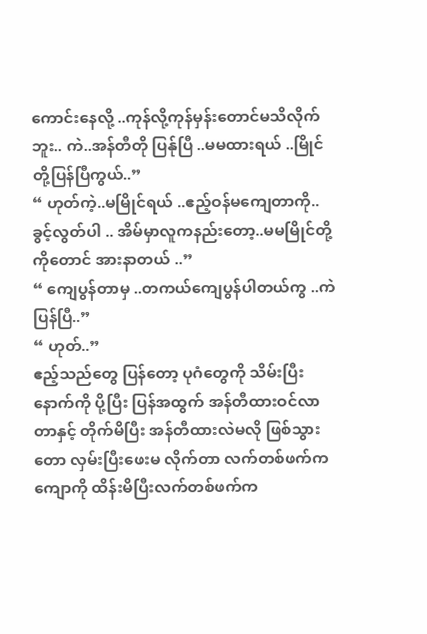ကောင်းနေလို့ ..ကုန်လို့ကုန်မှန်းတောင်မသိလိုက်ဘူး.. ကဲ..အန်တီတို ပြန်ုပြီ ..မမထားရယ် ..မြိုင်တို့ပြန်ပြီကွယ်..”
“ ဟုတ်ကဲ့..မမြိုင်ရယ် ..ဧည့်ဝန်မကျေတာကို.. ခွင့်လွတ်ပါ .. အိမ်မှာလူကနည်းတော့..မမမြိုင်တို့ကိုတောင် အားနာတယ် ..”
“ ကျေပွန်တာမှ ..တကယ်ကျေပွန်ပါတယ်ကွ ..ကဲ ပြန်ပြီ..”
“ ဟုတ်..”
ဧည့်သည်တွေ ပြန်တော့ ပုဂံတွေကို သိမ်းပြီးနောက်ကို ပို့ပြီး ပြန်အထွက် အန်တီထားဝင်လာတာနှင့် တိုက်မိပြီး အန်တီထားလဲမလို ဖြစ်သွားတော လှမ်းပြီးဖေးမ လိုက်တာ လက်တစ်ဖက်က ကျောကို ထိန်းမိပြီးလက်တစ်ဖက်က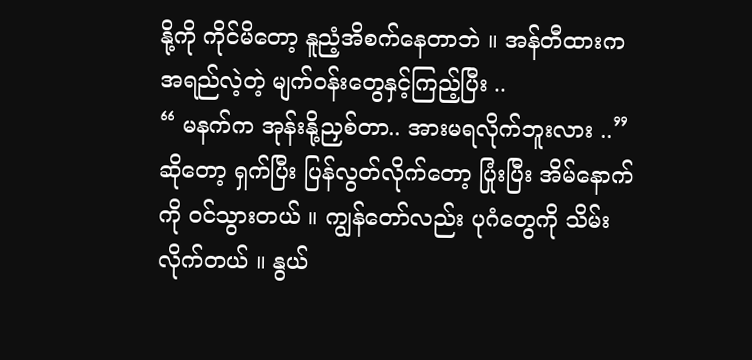နို့ကို ကိုင်မိတော့ နူညံ့အိစက်နေတာဘဲ ။ အန်တီထားက အရည်လဲ့တဲ့ မျက်ဝန်းတွေနှင့်ကြည့်ပြီး ..
“ မနက်က အုန်းနို့ညှစ်တာ.. အားမရလိုက်ဘူးလား ..” ဆိုတော့ ရှက်ပြီး ပြန်လွတ်လိုက်တော့ ပြုံးပြီး အိမ်နောက်ကို ဝင်သွားတယ် ။ ကျွန်တော်လည်း ပုဂံတွေကို သိမ်းလိုက်တယ် ။ နွယ်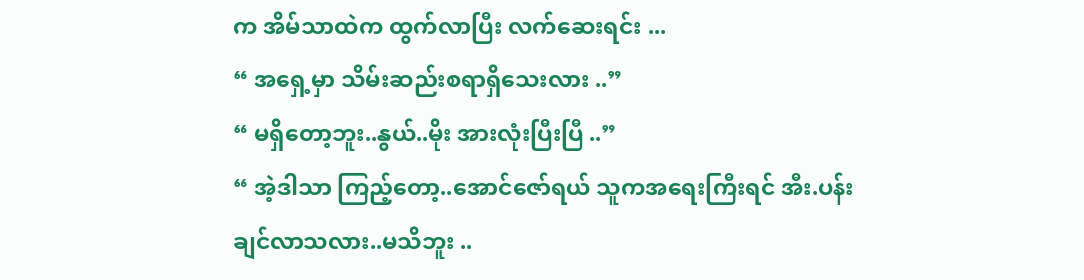က အိမ်သာထဲက ထွက်လာပြီး လက်ဆေးရင်း ...
“ အရှေ့မှာ သိမ်းဆည်းစရာရှိသေးလား ..”
“ မရှိတော့ဘူး..နွယ်..မိုး အားလုံးပြီးပြီ ..”
“ အဲ့ဒါသာ ကြည့်တော့..အောင်ဇော်ရယ် သူကအရေးကြီးရင် အီး.ပန်းချင်လာသလား..မသိဘူး ..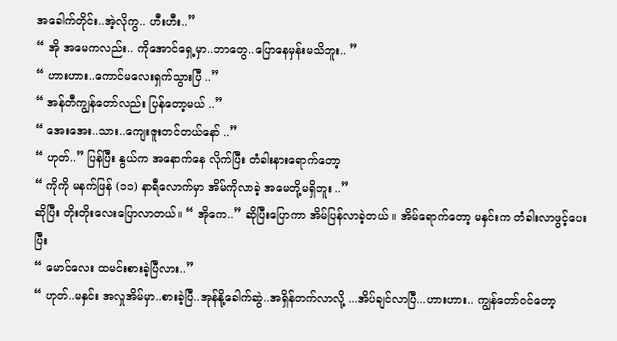အခေါက်တိုင်း..အဲ့လိုကွ.. ဟီးဟီး..”
“ အို အမေကလည်း.. ကိုအောင်ရှေ့မှာ..ဘာတွေ..ပြောနေမှန်းမသိဘူး.. ”
“ ဟားဟား..ကောင်မလေးရှက်သွားပြီ ..”
“ အန်တီကျွန်တော်လည်း ပြန်တော့မယ် ..”
“ အေးအေး..သား..ကျေးဇူးတင်တယ်နော် ..”
“ ဟုတ်..” ပြန်ပြီး နွယ်က အနောက်နေ လိုက်ပြီး တံခါးနားရောက်တော့
“ ကိုကို မနက်ဖြန် (၁၁) နာရီလောက်မှာ အိမ်ကိုလာခဲ့ အမေတို့မရှိဘူး ..”
ဆိုပြီး တိုးတိုးလေးပြောလာတယ်။ “ အိုကေ..” ဆိုပြီးပြောကာ အိမ်ပြန်လာခဲ့တယ် ။ အိမ်ရောက်တော့ မနှင်းက တံခါးလာဖွင့်ပေးပြီး
“ မောင်လေး ထမင်းစားခဲ့ပြီလား..”
“ ဟုတ်..မနှင်း အလှုအိမ်မှာ..စားခဲ့ပြီ..အုန်နို့ခေါက်ဆွဲ..အရှိန်တက်လာလို့ ...အိပ်ချင်လာပြီ...ဟားဟား.. ကျွန်တော်ဝင်တော့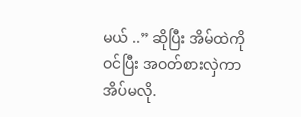မယ် ..” ဆိုပြီး အိမ်ထဲကိုဝင်ပြီး အဝတ်စားလှဲကာ အိပ်မလို.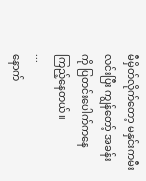မီမှိတ်လိုက်တော့ မနှင်းကမီးလင်းပြီး ကျွန်တော့် အခန်းကို ပြတင်းပေါက်ကနေ ကြည့်နေတယ်။
...
နောက်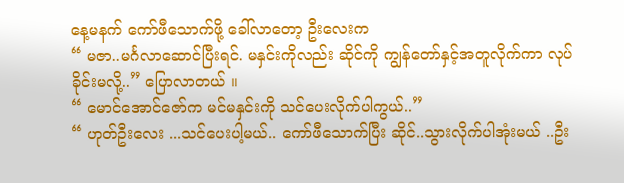နေ့မနက် ကော်ဖီသောက်ဖို့ ခေါ်လာတော့ ဦးလေးက
“ မဇာ..မင်္ဂလာဆောင်ပြီးရင်. မနှင်းကိုလည်း ဆိုင်ကို ကျွန်တော်နှင့်အတူလိုက်ကာ လုပ်ခိုင်းမလို့..” ပြောလာတယ် ။
“ မောင်အောင်ဇော်က မင်မနှင်းကို သင်ပေးလိုက်ပါကွယ်..”
“ ဟုတ်ဦးလေး ...သင်ပေးပါ့မယ်.. ကော်ဖီသောက်ပြီး ဆိုင်..သွားလိုက်ပါအုံးမယ် ..ဦး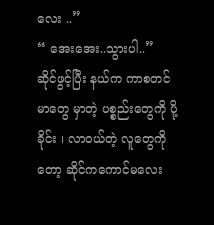လေး ..”
“ အေးအေး..သွားပါ..”
ဆိုင်ဖွင့်ပြီး နယ်က ကာစတင်မာတွေ မှာတဲ့ ပစ္စည်းတွေကို ပို့ခိုင်း ၊ လာဝယ်တဲ့ လူတွေကိုတော့ ဆိုင်ကကောင်မလေး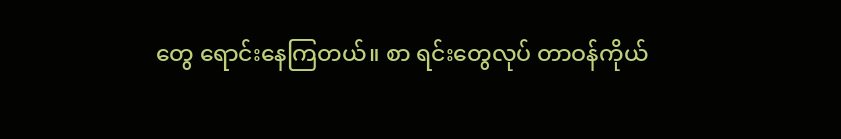တွေ ရောင်းနေကြတယ်။ စာ ရင်းတွေလုပ် တာဝန်ကိုယ်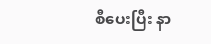စီပေးပြီး နာ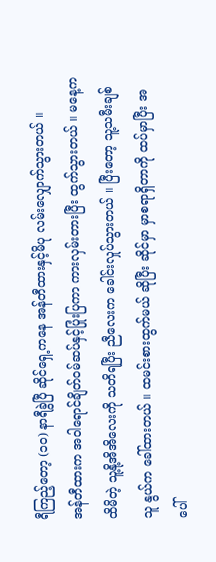ရီကြည့်တော့ (၁၀) နာရီခွဲပြီ ဆိုင်ရှေ့ကနေ အန်တီထားနှင့်မိပု လမ်းလျှောက်သွားတယ် ။
အန်တီထားက အဝါရောင်ချိတ်ဝမ်ဆပ်နှင့်ပြုံးပြကာ ကားလှမ်းတားပြီး ထွက်သွားတယ် ။ မနေ့က ထိမိတဲ့ သူ့နို့အိအိလေးကို သတိရပြီး ညီလေးက ခေါင်းလှုပ်သွားတယ် ။ ပြီးတော့ သူ့သမီးချစ်သူ နွယ်က ခေါ်ထားတယ် ။ ထမင်းစားထွက်မယ် ဆိုပြီး ဆိုင်မှာ မှာစရာရှိတာကို ထပ်မှာပြီး အပေါ်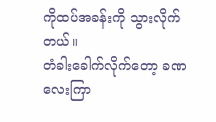ကိုထပ်အခန်းကို သွားလိုက်တယ်။
တံခါးခေါက်လိုက်တော့ ခဏလေးကြာ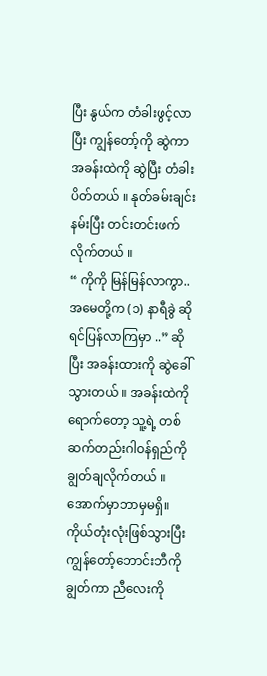ပြီး နွယ်က တံခါးဖွင့်လာပြီး ကျွန်တော့်ကို ဆွဲကာ အခန်းထဲကို ဆွဲပြီး တံခါးပိတ်တယ် ။ နုတ်ခမ်းချင်း နမ်းပြီး တင်းတင်းဖက်လိုက်တယ် ။
“ ကိုကို မြန်မြန်လာကွာ.. အမေတို့က (၁) နာရီခွဲ ဆိုရင်ပြန်လာကြမှာ ..” ဆိုပြီး အခန်းထားကို ဆွဲခေါ်သွားတယ် ။ အခန်းထဲကို ရောက်တော့ သူ့ရဲ့ တစ်ဆက်တည်းဂါဝန်ရှည်ကို ချွတ်ချလိုက်တယ် ။ အောက်မှာဘာမှမရှိ။ ကိုယ်တုံးလုံးဖြစ်သွားပြီး ကျွန်တော့်ဘောင်းဘီကို ချွတ်ကာ ညီလေးကို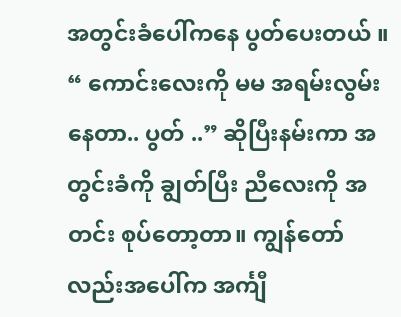အတွင်းခံပေါ်ကနေ ပွတ်ပေးတယ် ။
“ ကောင်းလေးကို မမ အရမ်းလွမ်းနေတာ.. ပွတ် ..” ဆိုပြီးနမ်းကာ အတွင်းခံကို ချွတ်ပြီး ညီလေးကို အတင်း စုပ်တော့တာ။ ကျွန်တော်လည်းအပေါ်က အင်္ကျီ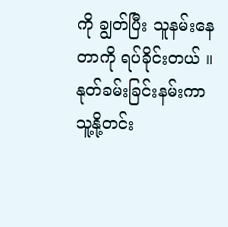ကို ချွတ်ပြီး သူနမ်းနေတာကို ရပ်ခိုင်းတယ် ။ နုတ်ခမ်းခြင်းနမ်းကာ သူ့နို့တင်း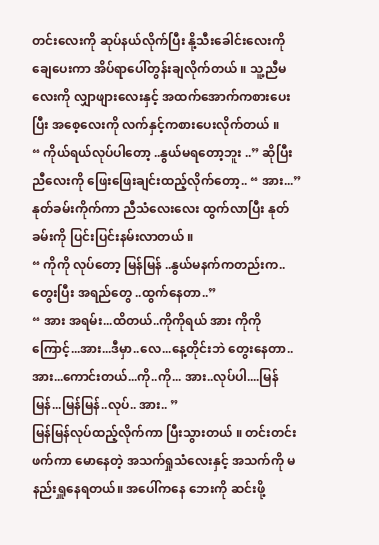တင်းလေးကို ဆုပ်နယ်လိုက်ပြီး နို့သီးခေါင်းလေးကို ချေပေးကာ အိပ်ရာပေါ်တွန်းချလိုက်တယ် ။ သူ့ညီမလေးကို လျှာဖျားလေးနှင့် အထက်အောက်ကစားပေးပြီး အစေ့လေးကို လက်နှင့်ကစားပေးလိုက်တယ် ။
“ ကိုယ်ရယ်လုပ်ပါတော့ ..နွယ်မရတော့ဘူး ..” ဆိုပြီးညီလေးကို ဖြေးဖြေးချင်းထည့်လိုက်တော့.. “ အား...” နုတ်ခမ်းကိုက်ကာ ညီသံလေးလေး ထွက်လာပြီး နုတ်ခမ်းကို ပြင်းပြင်းနမ်းလာတယ် ။
“ ကိုကို လုပ်တော့ မြန်မြန် ..နွယ်မနက်ကတည်းက..တွေးပြီး အရည်တွေ ..ထွက်နေတာ..”
“ အား အရမ်း...ထိတယ်..ကိုကိုရယ် အား ကိုကိုကြောင့်...အား...ဒီမှာ..လေ...နေ့တိုင်းဘဲ တွေးနေတာ.. အား...ကောင်းတယ်...ကို..ကို... အား..လုပ်ပါ....မြန်မြန်...မြန်မြန်..လုပ်.. အား.. ”
မြန်မြန်လုပ်ထည့်လိုက်ကာ ပြီးသွားတယ် ။ တင်းတင်းဖက်ကာ မောနေတဲ့ အသက်ရှုသံလေးနှင့် အသက်ကို မနည်းရှူနေရတယ်။ အပေါ်ကနေ ဘေးကို ဆင်းဖို့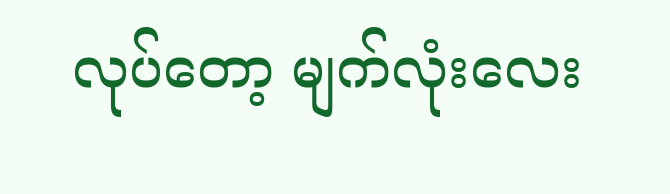လုပ်တော့ မျက်လုံးလေး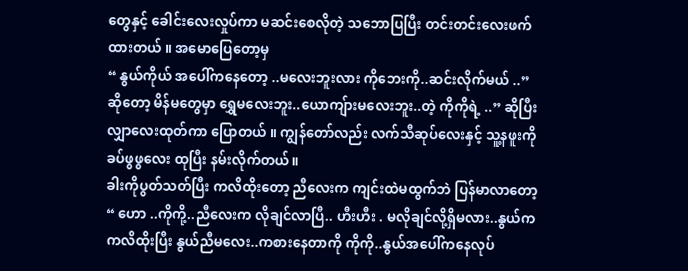တွေနှင့် ခေါင်းလေးလှုပ်ကာ မဆင်းစေလိုတဲ့ သဘောပြပြီး တင်းတင်းလေးဖက်ထားတယ် ။ အမောပြေတော့မှ
“ နွယ်ကိုယ် အပေါ်ကနေတော့ ..မလေးဘူးလား ကိုဘေးကို..ဆင်းလိုက်မယ် ..” ဆိုတော့ မိန်မတွေမှာ ရွှေမလေးဘူး..ယောကျ်ားမလေးဘူး..တဲ့ ကိုကိုရဲ့ ..” ဆိုပြီး လျှာလေးထုတ်ကာ ပြောတယ် ။ ကျွန်တော်လည်း လက်သီဆုပ်လေးနှင့် သူ့နဖူးကို ခပ်ဖွဖွလေး ထုပြီး နမ်းလိုက်တယ်။
ခါးကိုပွတ်သတ်ပြီး ကလိထိုးတော့ ညီလေးက ကျင်းထဲမထွက်ဘဲ ပြန်မာလာတော့
“ ဟော ..ကိုကို့..ညီလေးက လိုချင်လာပြီ.. ဟီးဟီး . မလိုချင်လို့ရှိမလား..နွယ်က ကလိထိုးပြီး နွယ်ညီမလေး..ကစားနေတာကို ကိုကို..နွယ်အပေါ်ကနေလုပ်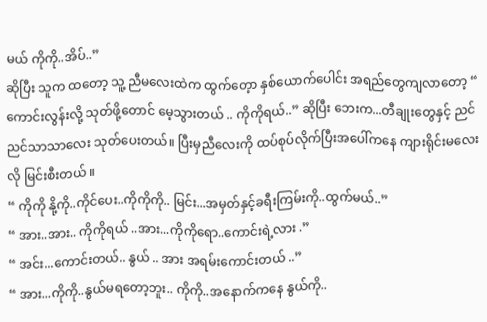မယ် ကိုကို..အိပ်..”
ဆိုပြီး သူက ထတော့ သူ့ ညီမလေးထဲက ထွက်တေ့ာ နှစ်ယောက်ပေါင်း အရည်တွေကျလာတော့ “ ကောင်းလွန်းလို့ သုတ်ဖို့တောင် မေ့သွားတယ် .. ကိုကိုရယ်..” ဆိုပြီး ဘေးက...တီချုးတွေနှင့် ညင်ညင်သာသာလေး သုတ်ပေးတယ်။ ပြီးမှညီလေးကို ထပ်စုပ်လိုက်ပြီးအပေါ်ကနေ ကျားရိုင်းမလေးလို မြင်းစီးတယ် ။
“ ကိုကို နို့ကို..ကိုင်ပေး..ကိုကိုကို.. မြင်း...အမှတ်နှင့်ခရီးကြမ်းကို..ထွက်မယ်..”
“ အား..အား.. ကိုကိုရယ် ..အား...ကိုကိုရော..ကောင်းရဲ့လား .”
“ အင်း...ကောင်းတယ်.. နွယ် .. အား အရမ်းကောင်းတယ် ..”
“ အား...ကိုကို..နွယ်မရတော့ဘူး.. ကိုကို..အနောက်ကနေ နွယ်ကို..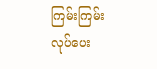ကြမ်းကြမ်းလုပ်ပေး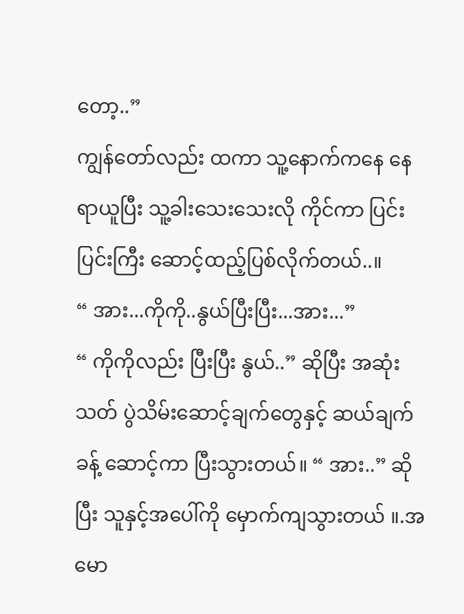တော့..”
ကျွန်တော်လည်း ထကာ သူ့နောက်ကနေ နေရာယူပြီး သူ့ခါးသေးသေးလို ကိုင်ကာ ပြင်းပြင်းကြီး ဆောင့်ထည့်ပြစ်လိုက်တယ်..။
“ အား...ကိုကို..နွယ်ပြီးပြီး...အား...”
“ ကိုကိုလည်း ပြီးပြီး နွယ်..” ဆိုပြီး အဆုံးသတ် ပွဲသိမ်းဆောင့်ချက်တွေနှင့် ဆယ်ချက်ခန့် ဆောင့်ကာ ပြီးသွားတယ်။ “ အား..” ဆိုပြီး သူနှင့်အပေါ်ကို မှောက်ကျသွားတယ် ။.အမော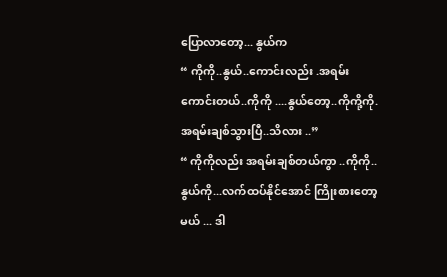ပြောလာတော့... နွယ်က
“ ကိုကို..နွယ်..ကောင်းလည်း .အရမ်းကောင်းတယ်..ကိုကို ....နွယ်တော့..ကိုကို့ကို. အရမ်းချစ်သွားပြီ..သိလား ..”
“ ကိုကိုလည်း အရမ်းချစ်တယ်ကွာ ..ကိုကို..နွယ်ကို...လက်ထပ်နိုင်အောင် ကြိုးစားတော့မယ် ... ဒါ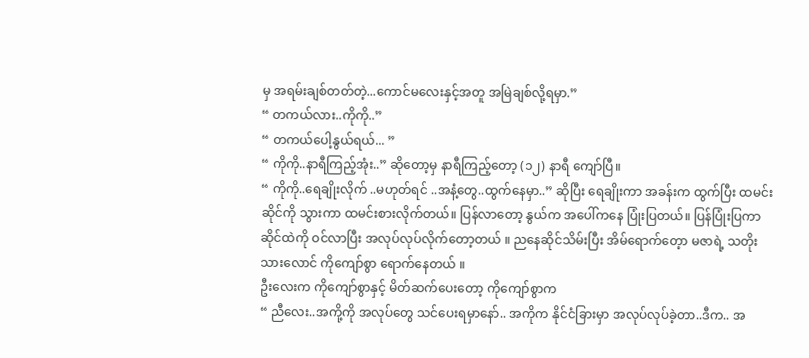မှ အရမ်းချစ်တတ်တဲ့...ကောင်မလေးနှင့်အတူ အမြဲချစ်လို့ရမှာ.”
“ တကယ်လား..ကိုကို..”
“ တကယ်ပေါ့နွယ်ရယ်... ”
“ ကိုကို..နာရီကြည့်အုံး..” ဆိုတော့မှ နာရီကြည့်တော့ (၁၂) နာရီ ကျော်ပြီ။
“ ကိုကို..ရေချိုးလိုက် ..မဟုတ်ရင် ..အနံ့တွေ..ထွက်နေမှာ..” ဆိုပြီး ရေချိုးကာ အခန်းက ထွက်ပြီး ထမင်းဆိုင်ကို သွားကာ ထမင်းစားလိုက်တယ်။ ပြန်လာတော့ နွယ်က အပေါ်ကနေ ပြုံးပြတယ်။ ပြန်ပြုံးပြကာ ဆိုင်ထဲကို ဝင်လာပြီး အလုပ်လုပ်လိုက်တော့တယ် ။ ညနေဆိုင်သိမ်းပြီး အိမ်ရောက်တေ့ာ မဇာရဲ့ သတိုးသားလောင် ကိုကျော်စွာ ရောက်နေတယ် ။
ဦးလေးက ကိုကျော်စွာနှင့် မိတ်ဆက်ပေးတော့ ကိုကျော်စွာက
“ ညီလေး..အကို့ကို အလုပ်တွေ သင်ပေးရမှာနော်.. အကိုက နိုင်ငံခြားမှာ အလုပ်လုပ်ခဲ့တာ..ဒီက.. အ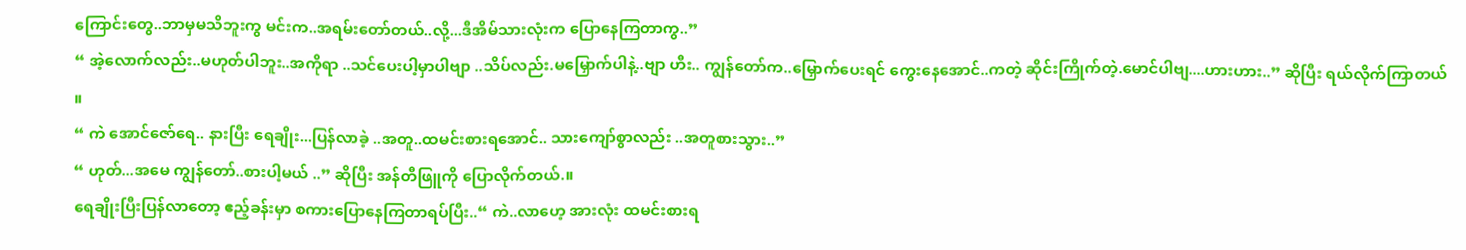ကြောင်းတွေ..ဘာမှမသိဘူးကွ မင်းက..အရမ်းတော်တယ်..လို့...ဒီအိမ်သားလုံးက ပြောနေကြတာကွ..”
“ အဲ့လောက်လည်း..မဟုတ်ပါဘူး..အကိုရာ ..သင်ပေးပါ့မှာပါဗျာ ..သိပ်လည်း.မမြှောက်ပါနဲ့..ဗျာ ဟီး.. ကျွန်တော်က..မြှောက်ပေးရင် ကွေးနေအောင်..ကတဲ့ ဆိုင်းကြိုက်တဲ့.မောင်ပါဗျ....ဟားဟား..” ဆိုပြီး ရယ်လိုက်ကြာတယ် ။
“ ကဲ အောင်ဇော်ရေ.. နားပြီး ရေချိုး...ပြန်လာခဲ့ ..အတူ..ထမင်းစားရအောင်.. သားကျော်စွာလည်း ..အတူစားသွား..”
“ ဟုတ်...အမေ ကျွန်တော်..စားပါ့မယ် ..” ဆိုပြီး အန်တီဖြူကို ပြောလိုက်တယ်.။
ရေချိုးပြီးပြန်လာတော့ ဧည့်ခန်းမှာ စကားပြောနေကြတာရပ်ပြီး..“ ကဲ..လာဟေ့ အားလုံး ထမင်းစားရ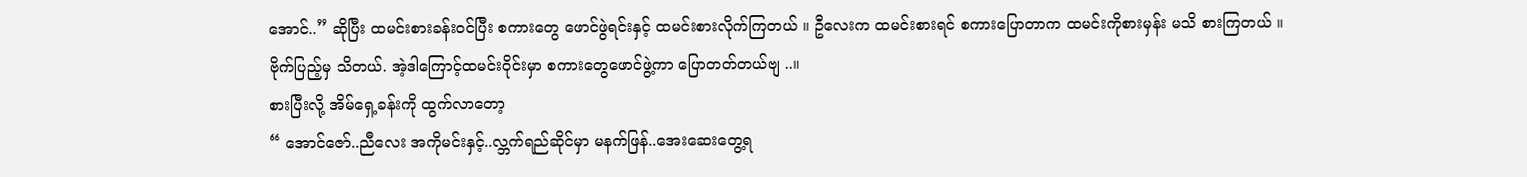အောင်..” ဆိုပြီး ထမင်းစားခန်းဝင်ပြီး စကားတွေ ဖောင်ဖွဲရင်းနှင့် ထမင်းစားလိုက်ကြတယ် ။ ဦလေးက ထမင်းစားရင် စကားပြောတာက ထမင်းကိုစားမှန်း မသိ စားကြတယ် ။ ဗိုက်ပြည့်မှ သိတယ်. အဲ့ဒါကြောင့်ထမင်းဝိုင်းမှာ စကားတွေဖောင်ဖွဲ့ကာ ပြောတတ်တယ်ဗျ ..။
စားပြီးလို့ အိမ်ရှေ့ခန်းကို ထွက်လာတော့
“ အောင်ဇော်..ညီလေး အကိုမင်းနှင့်..လ္ဘက်ရည်ဆိုင်မှာ မနက်ဖြန်..အေးဆေးတွေ့ရ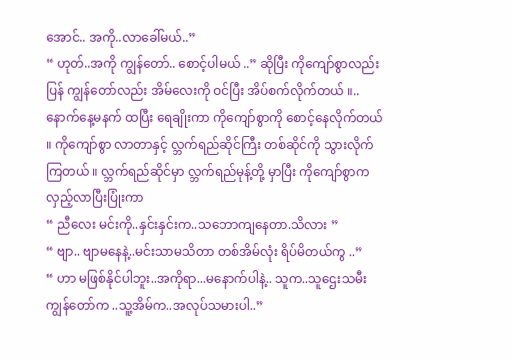အောင်.. အကို..လာခေါ်မယ်..”
“ ဟုတ်..အကို ကျွန်တော်.. စောင့်ပါမယ် ..” ဆိုပြီး ကိုကျော်စွာလည်း ပြန် ကျွန်တော်လည်း အိမ်လေးကို ဝင်ပြီး အိပ်စက်လိုက်တယ် ။..
နောက်နေ့မနက် ထပြီး ရေချိုးကာ ကိုကျော်စွာကို စောင့်နေလိုက်တယ် ။ ကိုကျော်စွာ လာတာနှင့် လ္ဘက်ရည်ဆိုင်ကြီး တစ်ဆိုင်ကို သွားလိုက်ကြတယ် ။ လ္ဘက်ရည်ဆိုင်မှာ လ္ဘက်ရည်မုန့်တို့ မှာပြီး ကိုကျော်စွာက လှည့်လာပြီးပြုံးကာ
“ ညီလေး မင်းကို..နှင်းနှင်းက..သဘောကျနေတာ.သိလား ”
“ ဗျာ.. ဗျာမနေနဲ့..မင်းသာမသိတာ တစ်အိမ်လုံး ရိပ်မိတယ်ကွ ..”
“ ဟာ မဖြစ်နိုင်ပါဘူး..အကိုရာ...မနောက်ပါနဲ့.. သူက..သူဌေးသမီး ကျွန်တော်က ..သူ့အိမ်က..အလုပ်သမားပါ..”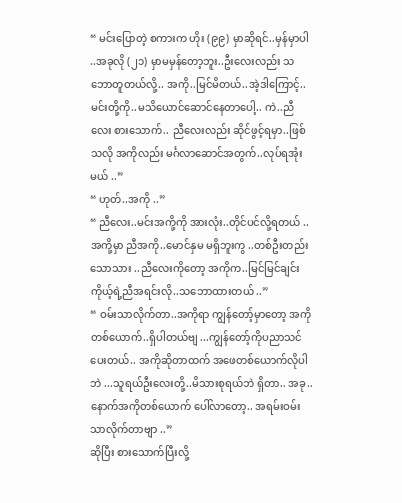“ မင်းပြောတဲ့ စကားက ဟိုး (၉၉) မှာဆိုရင်..မှန်မှာပါ ..အခုလို (၂၁) မှာမမှန်တော့ဘူး..ဦးလေးလည်း သဘောတူတယ်လို့.. အကို..မြင်မိတယ်..အဲ့ဒါကြောင့်..မင်းတို့ကို..မသိယောင်ဆောင်နေတာပေါ့.. ကဲ..ညီလေး စားသောက်.. ညီလေးလည်း ဆိုင်ဖွင့်ရမှာ..ဖြစ်သလို အကိုလည်း မင်္ဂလာဆောင်အတွက်..လုပ်ရအုံးမယ် ..”
“ ဟုတ်..အကို ..”
“ ညီလေး..မင်းအကို့ကို အားလုံး..တိုင်ပင်လို့ရတယ် ..အကို့မှာ ညီအကို..မောင်နှမ မရှိဘူးကွ ..တစ်ဦးတည်းသောသား ..ညီလေးကိုတော့ အကိုက..မြင်မြင်ချင်း ကိုယ့်ရဲ့ညီအရင်းလို..သဘောထားတယ် ..”
“ ဝမ်းသာလိုက်တာ..အကိုရာ ကျွန်တော့်မှာတော့ အကိုတစ်ယောက်..ရှိပါတယ်ဗျ ...ကျွန်တော့်ကိုပညာသင်ပေးတယ်.. အကိုဆိုတာထက် အဖေတစ်ယောက်လိုပါဘဲ ...သူရယ်ဦးလေးတို့..မိသားစုရယ်ဘဲ ရှိတာ.. အခု..နောက်အကိုတစ်ယောက် ပေါ်လာတော့.. အရမ်းဝမ်းသာလိုက်တာဗျာ ..”
ဆိုပြီး စားသောက်ပြီးလို့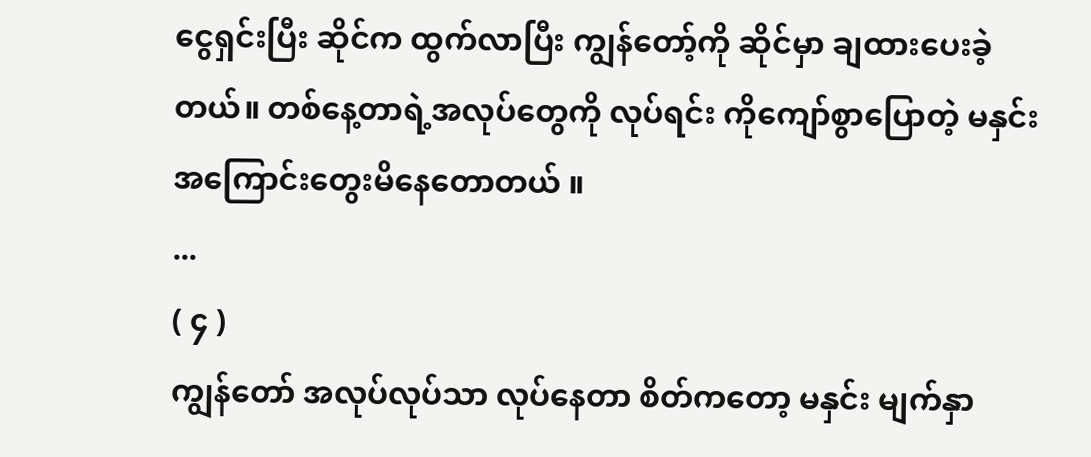ငွေရှင်းပြီး ဆိုင်က ထွက်လာပြီး ကျွန်တော့်ကို ဆိုင်မှာ ချထားပေးခဲ့တယ်။ တစ်နေ့တာရဲ့အလုပ်တွေကို လုပ်ရင်း ကိုကျော်စွာပြောတဲ့ မနှင်းအကြောင်းတွေးမိနေတောတယ် ။
...
( ၄ )
ကျွန်တော် အလုပ်လုပ်သာ လုပ်နေတာ စိတ်ကတော့ မနှင်း မျက်နှာ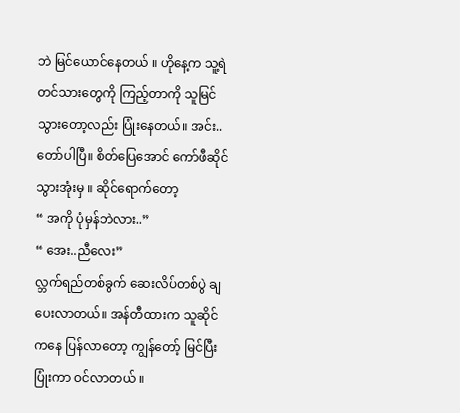ဘဲ မြင်ယောင်နေတယ် ။ ဟိုနေ့က သူ့ရဲ တင်သားတွေကို ကြည့်တာကို သူမြင်သွားတော့လည်း ပြုံးနေတယ်။ အင်း.. တော်ပါပြီ။ စိတ်ပြေအောင် ကော်ဖီဆိုင်သွားအုံးမှ ။ ဆိုင်ရောက်တော့
“ အကို ပုံမှန်ဘဲလား..”
“ အေး..ညီလေး”
လ္ဘက်ရည်တစ်ခွက် ဆေးလိပ်တစ်ပွဲ ချပေးလာတယ်။ အန်တီထားက သူဆိုင်ကနေ ပြန်လာတော့ ကျွန်တော့် မြင်ပြီး ပြုံးကာ ဝင်လာတယ် ။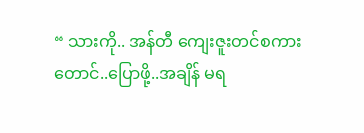“ သားကို.. အန်တီ ကျေးဇူးတင်စကားတောင်..ပြောဖို့..အချိန် မရ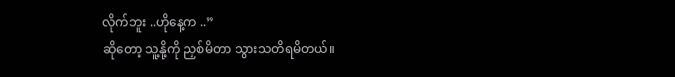လိုက်ဘူး ..ဟိုနေ့က ..”
ဆိုတော့ သူ့နို့ကို ညှစ်မိတာ သွားသတိရမိတယ်။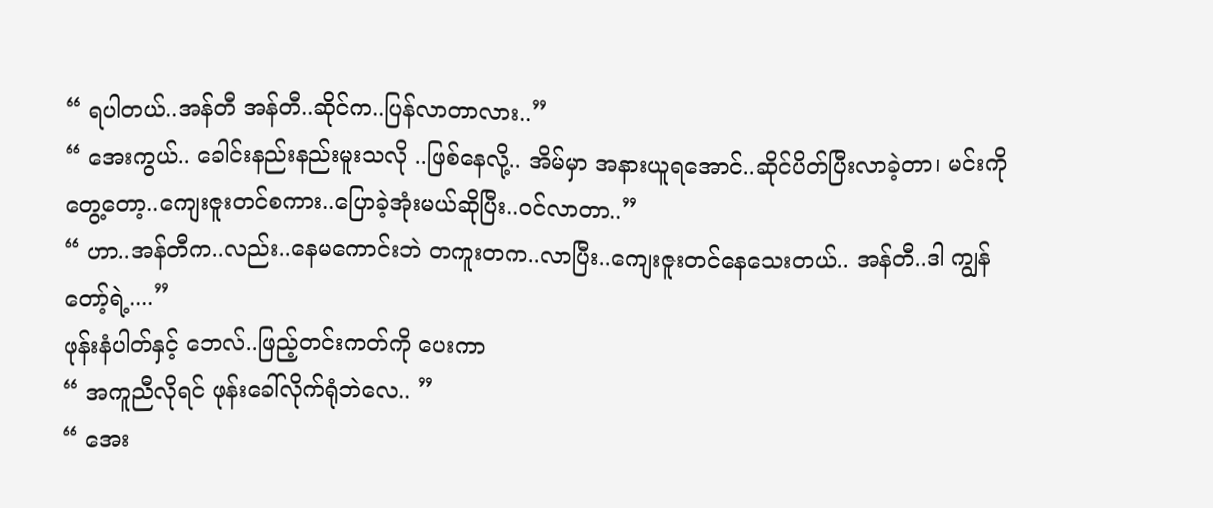“ ရပါတယ်..အန်တီ အန်တီ..ဆိုင်က..ပြန်လာတာလား..”
“ အေးကွယ်.. ခေါင်းနည်းနည်းမူးသလို ..ဖြစ်နေလို့.. အိမ်မှာ အနားယူရအောင်..ဆိုင်ပိတ်ပြီးလာခဲ့တာ၊ မင်းကိုတွေ့တော့..ကျေးဇူးတင်စကား..ပြောခဲ့အုံးမယ်ဆိုပြီး..ဝင်လာတာ..”
“ ဟာ..အန်တီက..လည်း..နေမကောင်းဘဲ တကူးတက..လာပြီး..ကျေးဇူးတင်နေသေးတယ်.. အန်တီ..ဒါ ကျွန်တော့်ရဲ့....”
ဖုန်းနံပါတ်နှင့် ဘေလ်..ဖြည့်တင်းကတ်ကို ပေးကာ
“ အကူညီလိုရင် ဖုန်းခေါ်လိုက်ရုံဘဲလေ.. ”
“ အေး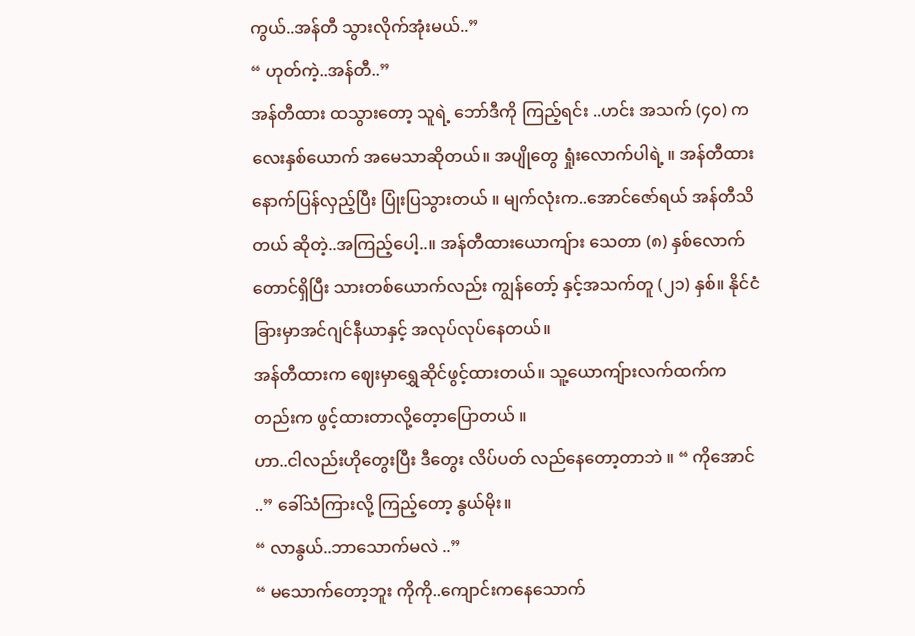ကွယ်..အန်တီ သွားလိုက်အုံးမယ်..”
“ ဟုတ်ကဲ့..အန်တီ..”
အန်တီထား ထသွားတော့ သူရဲ့ ဘော်ဒီကို ကြည့်ရင်း ..ဟင်း အသက် (၄၀) ကလေးနှစ်ယောက် အမေသာဆိုတယ်။ အပျိုတွေ ရှုံးလောက်ပါရဲ့ ။ အန်တီထား နောက်ပြန်လှည့်ပြီး ပြုံးပြသွားတယ် ။ မျက်လုံးက..အောင်ဇော်ရယ် အန်တီသိတယ် ဆိုတဲ့..အကြည့်ပေါ့..။ အန်တီထားယောကျ်ား သေတာ (၈) နှစ်လောက်တောင်ရှိပြီး သားတစ်ယောက်လည်း ကျွန်တော့် နှင့်အသက်တူ (၂၁) နှစ်။ နိုင်ငံခြားမှာအင်ဂျင်နီယာနှင့် အလုပ်လုပ်နေတယ်။
အန်တီထားက ဈေးမှာရွှေဆိုင်ဖွင့်ထားတယ်။ သူ့ယောကျ်ားလက်ထက်ကတည်းက ဖွင့်ထားတာလို့တေ့ာပြောတယ် ။
ဟာ..ငါလည်းဟိုတွေးပြီး ဒီတွေး လိပ်ပတ် လည်နေတော့တာဘဲ ။ “ ကိုအောင် ..” ခေါ်သံကြားလို့ ကြည့်တော့ နွယ်မိုး။
“ လာနွယ်..ဘာသောက်မလဲ ..”
“ မသောက်တော့ဘူး ကိုကို..ကျောင်းကနေသောက်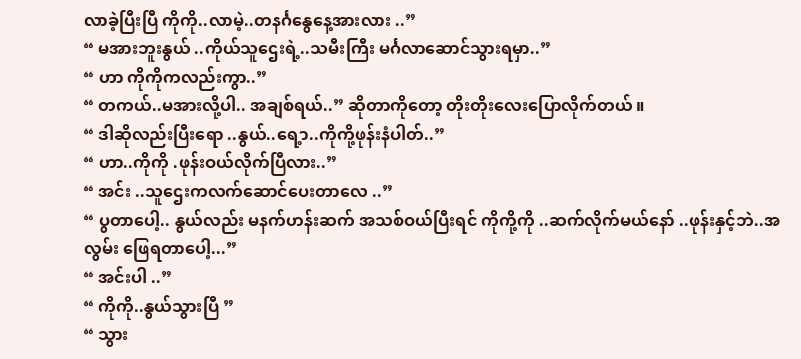လာခဲ့ပြီးပြီ ကိုကို..လာမဲ့..တနင်္ဂနွေနေ့အားလား ..”
“ မအားဘူးနွယ် ..ကိုယ်သူဌေးရဲ့..သမီးကြီး မင်္ဂလာဆောင်သွားရမှာ..”
“ ဟာ ကိုကိုကလည်းကွာ..”
“ တကယ်..မအားလို့ပါ.. အချစ်ရယ်..” ဆိုတာကိုတော့ တိုးတိုးလေးပြောလိုက်တယ် ။
“ ဒါဆိုလည်းပြီးရော ..နွယ်..ရေ့ာ..ကိုကို့ဖုန်းနံပါတ်..”
“ ဟာ..ကိုကို .ဖုန်းဝယ်လိုက်ပြီလား..”
“ အင်း ..သူဌေးကလက်ဆောင်ပေးတာလေ ..”
“ ပွတာပေါ့.. နွယ်လည်း မနက်ဟန်းဆက် အသစ်ဝယ်ပြီးရင် ကိုကို့ကို ..ဆက်လိုက်မယ်နော် ..ဖုန်းနှင့်ဘဲ..အလွမ်း ဖြေရတာပေါ့...”
“ အင်းပါ ..”
“ ကိုကို..နွယ်သွားပြီ ”
“ သွား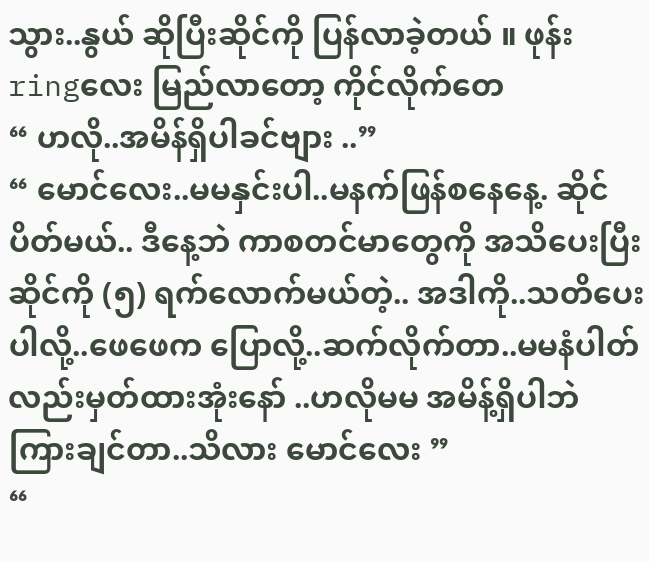သွား..နွယ် ဆိုပြီးဆိုင်ကို ပြန်လာခဲ့တယ် ။ ဖုန်း ringလေး မြည်လာတော့ ကိုင်လိုက်တေ
“ ဟလို..အမိန်ရှိပါခင်ဗျား ..”
“ မောင်လေး..မမနှင်းပါ..မနက်ဖြန်စနေနေ့. ဆိုင်ပိတ်မယ်.. ဒီနေ့ဘဲ ကာစတင်မာတွေကို အသိပေးပြီး ဆိုင်ကို (၅) ရက်လောက်မယ်တဲ့.. အဒါကို..သတိပေးပါလို့..ဖေဖေက ပြောလို့..ဆက်လိုက်တာ..မမနံပါတ်လည်းမှတ်ထားအုံးနော် ..ဟလိုမမ အမိန့်ရှိပါဘဲ ကြားချင်တာ..သိလား မောင်လေး ”
“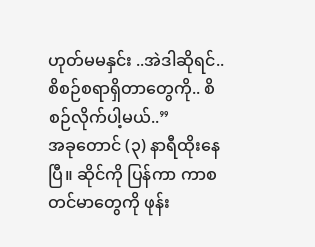ဟုတ်မမနှင်း ..အဲဒါဆိုရင်..စိစဉ်စရာရှိတာတွေကို.. စိစဉ်လိုက်ပါ့မယ်..”
အခုတောင် (၃) နာရီထိုးနေပြီ။ ဆိုင်ကို ပြန်ကာ ကာစတင်မာတွေကို ဖုန်း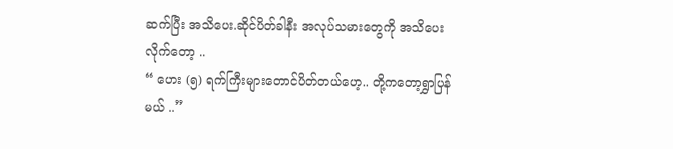ဆက်ပြီး အသိပေး.ဆိုင်ပိတ်ခါနီး အလုပ်သမားတွေကို အသိပေးလိုက်တော့ ..
“ ဟေး (၅) ရက်ကြီးများတောင်ပိတ်တယ်ဟေ့.. တို့ကတော့ရွှာပြန်မယ် ..”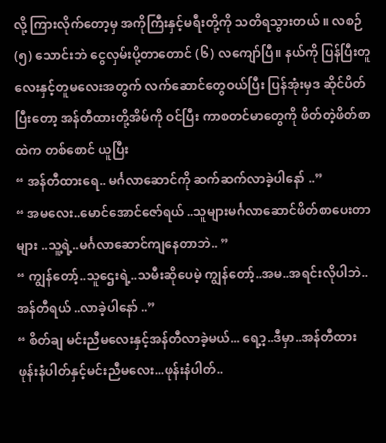လို့ ကြားလိုက်တော့မှ အကိုကြီးနှင့်မရီးတို့ကို သတိရသွားတယ် ။ လစဉ် (၅) သောင်းဘဲ ငွေလှမ်းပို့တာတောင် (၆) လကျော်ပြီ။ နယ်ကို ပြန်ပြီးတူလေးနှင့်တူမလေးအတွက် လက်ဆောင်တွေဝယ်ပြီး ပြန်အုံးမှဒ ဆိုင်ပိတ်ပြီးတော့ အန်တီထားတို့အိမ်ကို ဝင်ပြီး ကာစတင်မာတွေကို ဖိတ်တဲ့ဖိတ်စာထဲက တစ်စောင် ယူပြီး
“ အန်တီထားရေ.. မင်္ဂလာဆောင်ကို ဆက်ဆက်လာခဲ့ပါနော် ..”
“ အမလေး..မောင်အောင်ဇော်ရယ် ..သူများမင်္ဂလာဆောင်ဖိတ်စာပေးတာများ ..သူ့ရဲ့..မင်္ဂလာဆောင်ကျနေတာဘဲ.. ”
“ ကျွန်တော့်..သူဌေးရဲ့..သမီးဆိုပေမဲ့ ကျွန်တော့်..အမ..အရင်းလိုပါဘဲ..အန်တီရယ် ..လာခဲ့ပါနော် ..”
“ စိတ်ချ မင်းညီမလေးနှင့်အန်တီလာခဲ့မယ်... ရေ့ာ့..ဒီမှာ..အန်တီထားဖုန်းနံပါတ်နှင့်မင်းညီမလေး...ဖုန်းနံပါတ်..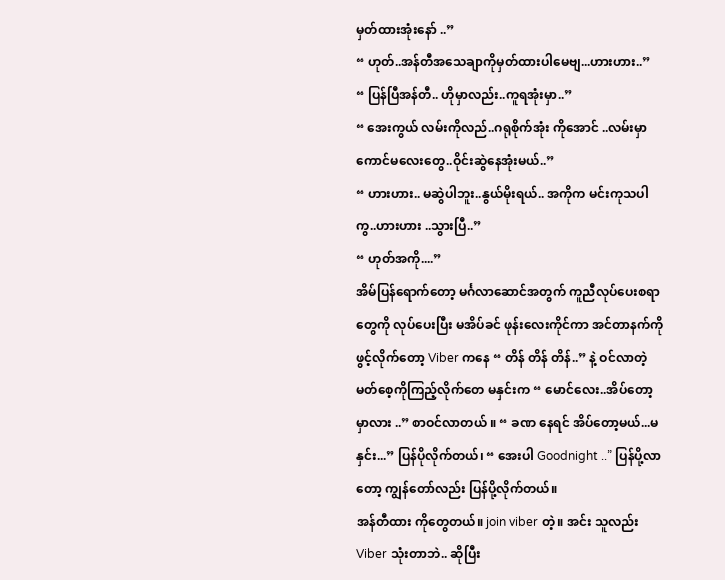မှတ်ထားအုံးနော် ..”
“ ဟုတ်..အန်တီအသေချာကိုမှတ်ထားပါမေဗျ...ဟားဟား..”
“ ပြန်ပြီအန်တီ.. ဟိုမှာလည်း..ကူရအုံးမှာ..”
“ အေးကွယ် လမ်းကိုလည်..ဂရုစိုက်အုံး ကိုအောင် ..လမ်းမှာကောင်မလေးတွေ..ဝိုင်းဆွဲနေအုံးမယ်..”
“ ဟားဟား.. မဆွဲပါဘူး..နွယ်မိုးရယ်.. အကိုက မင်းကုသပါကွ..ဟားဟား ..သွားပြီ..”
“ ဟုတ်အကို....”
အိမ်ပြန်ရောက်တော့ မင်္ဂလာဆောင်အတွက် ကူညီလုပ်ပေးစရာတွေကို လုပ်ပေးပြီး မအိပ်ခင် ဖုန်းလေးကိုင်ကာ အင်တာနက်ကို ဖွင့်လိုက်တော့ Viber ကနေ “ တိန် တိန် တိန်..” နဲ့ ဝင်လာတဲ့ မတ်စေ့ကိုကြည့်လိုက်တေ မနှင်းက “ မောင်လေး..အိပ်တော့မှာလား ..” စာဝင်လာတယ် ။ “ ခဏ နေရင် အိပ်တော့မယ်...မနှင်း...” ပြန်ပိုလိုက်တယ်၊ “ အေးပါ Goodnight ..” ပြန်ပို့လာတော့ ကျွန်တော်လည်း ပြန်ပို့လိုက်တယ်။
အန်တီထား ကိုတွေတယ်။ join viber တဲ့။ အင်း သူလည်း Viber သုံးတာဘဲ.. ဆိုပြီး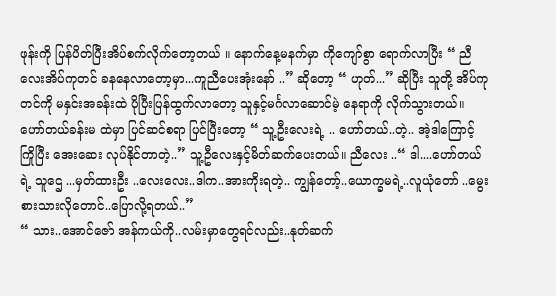ဖုန်းကို ပြန်ပိတ်ပြီးအိပ်စက်လိုက်တော့တယ် ။ နောက်နေ့မနက်မှာ ကိုကျော်စွာ ရောက်လာပြီး “ ညီလေးအိပ်ကုတင် ခနနေလာတော့မှာ...ကူညီပေးအုံးနော် ..” ဆိုတော့ “ ဟုတ်...” ဆိုပြီး သူတို့ အိပ်ကုတင်ကို မနှင်းအခန်းထဲ ပိုပြီးပြန်ထွက်လာတော့ သူနှင့်မင်္ဂလာဆောင်မဲ့ နေရာကို လိုက်သွားတယ်။
ဟော်တယ်ခန်းမ ထဲမှာ ပြင်ဆင်စရာ ပြင်ပြီးတော့ “ သူ့ဦးလေးရဲ့ .. ဟော်တယ်..တဲ့.. အဲ့ဒါကြောင့် ကြိုပြီး အေးဆေး လုပ်နိုင်တာတဲ့..” သူ့ဦလေးနှင့်မိတ်ဆက်ပေးတယ်။ ညီလေး ..“ ဒါ....ဟော်တယ်ရဲ့ သူဌေ ...မှတ်ထားဦး ..လေးလေး..ဒါက..အားကိုးရတဲ့.. ကျွန်တော့်..ယောက္ခမရဲ့..လူယုံတော် ..မွေးစားသားလိုတောင်..ပြောလို့ရတယ်..”
“ သား..အောင်ဇော် အန်ကယ်ကို..လမ်းမှာတွေရင်လည်း..နုတ်ဆက်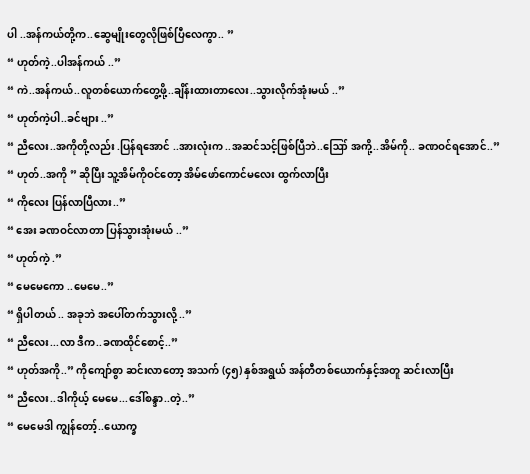ပါ ..အန်ကယ်တို့က..ဆွေမျိုးတွေလိုဖြစ်ပြီလေကွာ.. ”
“ ဟုတ်ကဲ့..ပါအန်ကယ် ..”
“ ကဲ..အန်ကယ်..လူတစ်ယောက်တွေ့ဖို့..ချိန်းထားတာလေး..သွားလိုက်အုံးမယ် ..”
“ ဟုတ်ကဲ့ပါ..ခင်ဗျား ..”
“ ညီလေး..အကိုတို့လည်း .ပြန်ရအောင် ..အားလုံးက ..အဆင်သင့်ဖြစ်ပြီဘဲ..ဪ အကို့..အိမ်ကို.. ခဏဝင်ရအောင်..”
“ ဟုတ်..အကို ” ဆိုပြီး သူ့အိမ်ကိုဝင်တော့ အိမ်ဖော်ကောင်မလေး ထွက်လာပြီး
“ ကိုလေး ပြန်လာပြီလား..”
“ အေး ခဏဝင်လာတာ ပြန်သွားအုံးမယ် ..”
“ ဟုတ်ကဲ့ .”
“ မေမေကော ..မေမေ..”
“ ရှိပါတယ် .. အခုဘဲ အပေါ်တက်သွားလို့ ..”
“ ညီလေး...လာ ဒီက..ခဏထိုင်စောင့်..”
“ ဟုတ်အကို..” ကိုကျော်စွာ ဆင်းလာတော့ အသက် (၄၅) နှစ်အရွယ် အန်တီတစ်ယောက်နှင့်အတူ ဆင်းလာပြီး
“ ညီလေး..ဒါကိုယ့် မေမေ...ဒေါ်စန္ဒာ..တဲ့..”
“ မေမေဒါ ကျွန်တော့်..ယောက္ခ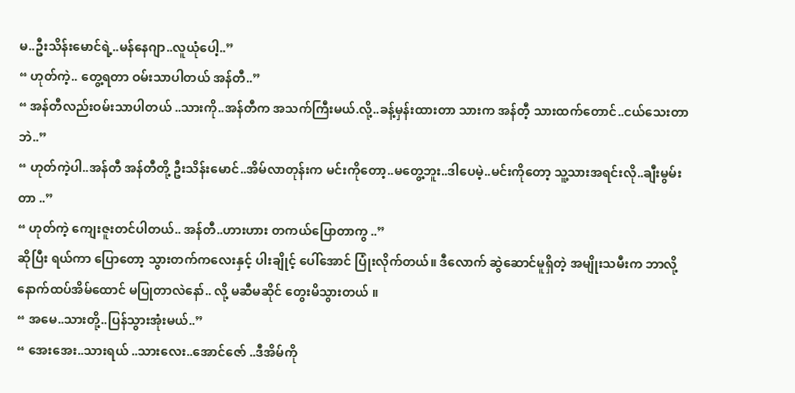မ..ဦးသိန်းမောင်ရဲ့..မန်နေဂျာ..လူယုံပေါ့..”
“ ဟုတ်ကဲ့.. တွေ့ရတာ ဝမ်းသာပါတယ် အန်တီ..”
“ အန်တီလည်းဝမ်းသာပါတယ် ..သားကို..အန်တီက အသက်ကြီးမယ်.လို့..ခန့်မှန်းထားတာ သားက အန်တီ့ သားထက်တောင်..ငယ်သေးတာဘဲ..”
“ ဟုတ်ကဲ့ပါ..အန်တီ အန်တီတို့ ဦးသိန်းမောင်..အိမ်လာတုန်းက မင်းကိုတော့..မတွေ့ဘူး..ဒါပေမဲ့..မင်းကိုတော့ သူ့သားအရင်းလို..ချီးမွမ်းတာ ..”
“ ဟုတ်ကဲ့ ကျေးဇူးတင်ပါတယ်.. အန်တီ..ဟားဟား တကယ်ပြောတာကွ ..”
ဆိုပြီး ရယ်ကာ ပြောတော့ သွားတက်ကလေးနှင့် ပါးချိုင့် ပေါ်အောင် ပြုံးလိုက်တယ်။ ဒီလောက် ဆွဲဆောင်မူရှိတဲ့ အမျိုးသမီးက ဘာလို့ နောက်ထပ်အိမ်ထောင် မပြုတာလဲနော်.. လို့ မဆီမဆိုင် တွေးမိသွားတယ် ။
“ အမေ..သားတို့..ပြန်သွားအုံးမယ်..”
“ အေးအေး..သားရယ် ..သားလေး..အောင်ဇော် ..ဒီအိမ်ကို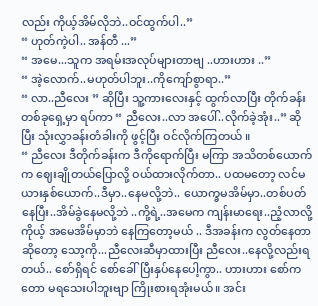လည်း ကိုယ့်အိမ်လိုဘဲ..ဝင်ထွက်ပါ..”
“ ဟုတ်ကဲ့ပါ.. အန်တီ ...”
“ အမေ...သူက အရမ်းအလုပ်များတာဗျ ..ဟားဟား ..”
“ အဲ့လောက်..မဟုတ်ပါဘူး..ကိုကျော်စွာရာ..”
“ လာ..ညီလေး ” ဆိုပြီး သူ့ကားလေးနှင့် ထွက်လာပြီး တိုက်ခန်းတစ်ခုရှေ့မှာ ရပ်ကာ “ ညီလေး..လာ အပေါ်..လိုက်ခဲ့အုံး..” ဆိုပြီး သုံးလွှာခန်းတံခါးကို ဖွင့်ပြီး ဝင်လိုက်ကြတယ် ။
“ ညီလေး ဒီတိုက်ခန်းက ဒီကိုရောက်ပြီး မကြာ အသိတစ်ယောက်က ဈေးချိုတယ်ပြောလို့ ဝယ်ထားလိုက်တာ.. ပထမတော့ လင်မယားနှစ်ယောက်..ဒီမှာ..နေမလို့ဘဲ.. ယောက္ခမအိမ်မှာ..တစ်ပတ်နေပြီး..အိမ်ခွဲနေမလို့ဘဲ ..ကို့ရဲ့..အမေက ကျန်းမာရေး..ညံ့လာလို့ ကိုယ့် အမေအိမ်မှာဘဲ နေကြတော့မယ် .. ဒီအခန်းက လွတ်နေတာဆိုတော့ သော့ကို...ညီလေးဆီမှာထားပြီး ညီလေး..နေလို့လည်းရတယ်.. စော်ရှိရင် စော်ခေါ်ပြီးနှပ်နေပေါ့ကွာ.. ဟားဟား စော်ကတော မရသေးပါဘူးဗျာ ကြိုးစားရအုံးမယ်။ အင်း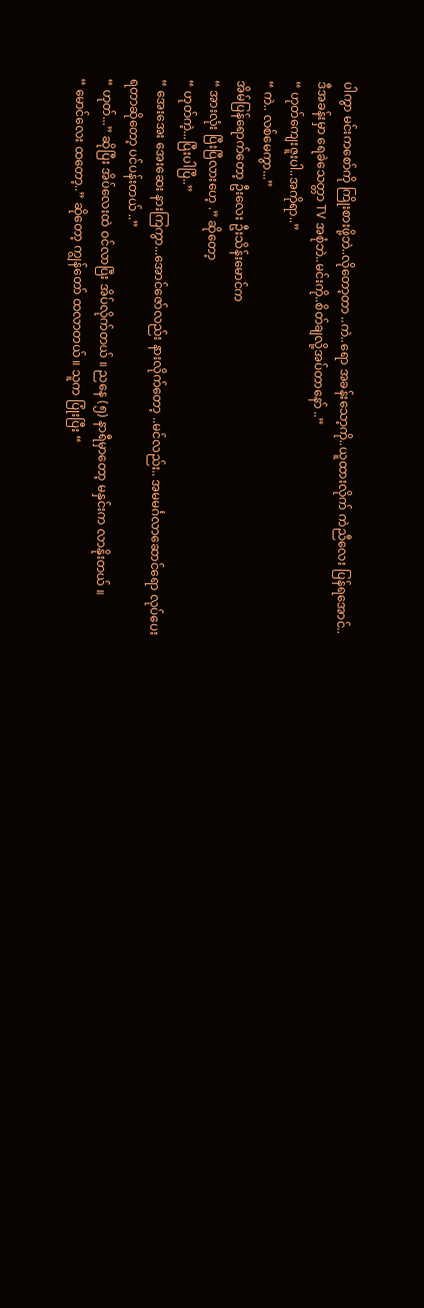ပါကွာ မင်းကစော်ကို ကြိုးစားဖို့ဘဲ..လိုတော့တာ ..ကဲ..ရော အခန်းသော့ကို..ယူထားလိုက် ကဲညီလေး ပြန်ရအောင်.. ဒီအခန်းမှာ ရေခဲသေတ္တာ TV အစုံဘဲ..မင်းကို..စိတ်ချလို့အပ်တာနော် ..”
“ ဟုတ်ကျေးဇူးပါ..အကိုရာ..”
“ ကဲ.. လစ်မေကွာ...”
အိမ်ပြန်ရောက်တော့ ဦးလေး ဦးသိန်းမောင်က
“ အားလုံး ပြီးပြီလားဟေ့ .” ဆိုတော့
“ ဟုတ်ကဲ့...ပြီးပါပြီ..”
“ အေးအေး အေးဆေး နားကြကွာ...အောင်ဇော်လည်း နားလိုက်တော့ ..မင်လည်း.. အမမင်္ဂလာဆောင်ရော လုပ်ပေးရတာဆိုတော့ ပင်ပန်းတယ် ..”
“ ဟုတ်...” ဆိုပြီး အိပ်လေးထဲ ဝင်လာပြီး အိပ်လိုက်တယ် ။ ညနေ (၅) နာရီမှာတော့ မနှင်းက လာနိုးတယ် ။
“ မောင်လေး ထတော့..” ဆိုတော့ ကျွန်တော် ထလာတယ် ။ သူက ပြုံးပြီး “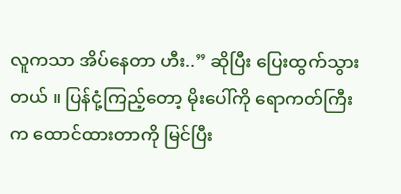လူကသာ အိပ်နေတာ ဟီး..” ဆိုပြီး ပြေးထွက်သွားတယ် ။ ပြန်ငုံ့ကြည့်တော့ မိုးပေါ်ကို ရောကတ်ကြီးက ထောင်ထားတာကို မြင်ပြီး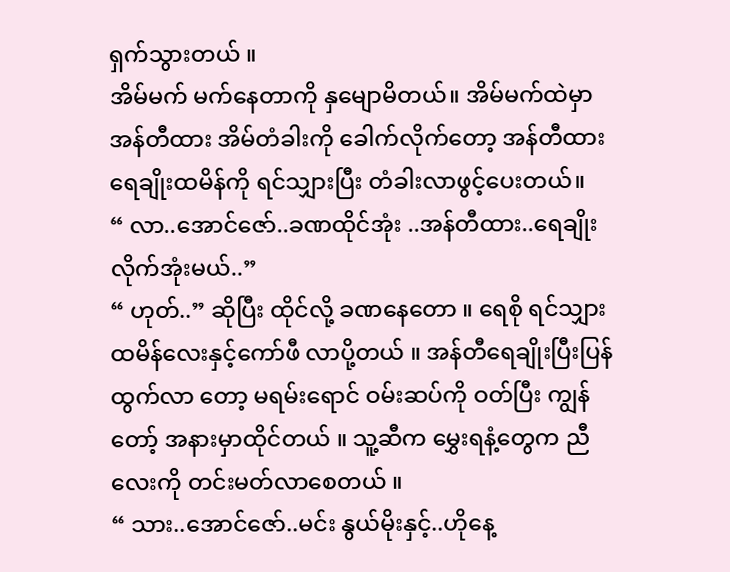ရှက်သွားတယ် ။
အိမ်မက် မက်နေတာကို နှမျောမိတယ်။ အိမ်မက်ထဲမှာ အန်တီထား အိမ်တံခါးကို ခေါက်လိုက်တော့ အန်တီထား ရေချိုးထမိန်ကို ရင်သျှားပြီး တံခါးလာဖွင့်ပေးတယ်။
“ လာ..အောင်ဇော်..ခဏထိုင်အုံး ..အန်တီထား..ရေချိုးလိုက်အုံးမယ်..”
“ ဟုတ်..” ဆိုပြီး ထိုင်လို့ ခဏနေတော ။ ရေစို ရင်သျှားထမိန်လေးနှင့်ကော်ဖီ လာပို့တယ် ။ အန်တီရေချိုးပြီးပြန်ထွက်လာ တော့ မရမ်းရောင် ဝမ်းဆပ်ကို ဝတ်ပြီး ကျွန်တော့် အနားမှာထိုင်တယ် ။ သူ့ဆီက မွှေးရနံ့တွေက ညီလေးကို တင်းမတ်လာစေတယ် ။
“ သား..အောင်ဇော်..မင်း နွယ်မိုးနှင့်..ဟိုနေ့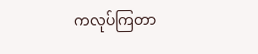ကလုပ်ကြတာ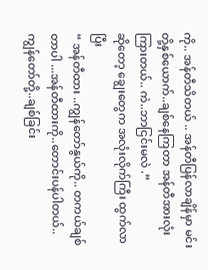ကို.. အန်တီသိတယ် .. အန်တီပြန်လာချိန်မှာ မင်းတို့နှစ်ယောက်..ချစ်နေကြတာ အန်တီအားလုံးကြားတယ်.. ကဲ..ဘာငြင်းမလဲ .”
ဆိုတော့ ချွေးတွေက အလုံးလိုက်ကြီး ထွက်လာပြီး
“ အန်တီထား ..ကျွန်တော်နွယ်ကို.. တကယ်ချစ်တာပါ ...အန်တီထားကို..တောင်းပန်ပါတယ်.. ကျွန်တော်တို့..ချစ်ခြင်း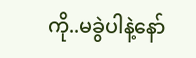ကို..မခွဲပါနဲ့နော်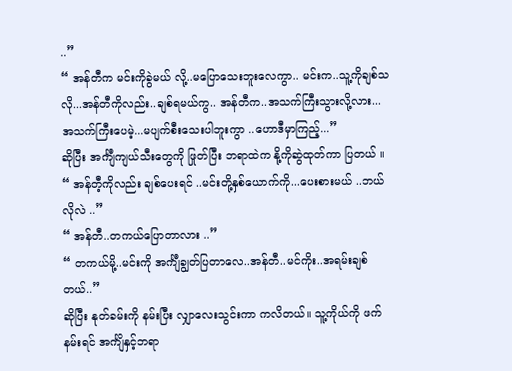..”
“ အန်တီက မင်းကိုခွဲမယ် လို့..မပြောသေးဘူးလေကွာ.. မင်းက..သူ့ကိုချစ်သလို...အန်တီကိုလည်း..ချစ်ရမယ်ကွ.. အန်တီက..အသက်ကြီးသွားလို့လား... အသက်ကြီးပေမဲ့...မပျက်စီးသေးပါဘူးကွာ ..ဟောဒီမှာကြည့်...”
ဆိုပြီး အင်္ကျီကျယ်သီးတွေကို ဖြုတ်ပြီး ဘရာထဲက နို့ကိုဆွဲထုတ်ကာ ပြတယ် ။
“ အန်တီ့ကိုလည်း ချစ်ပေးရင် ..မင်းတို့နှစ်ယောက်ကို...ပေးစားမယ် ..ဘယ်လိုလဲ ..”
“ အန်တီ..တကယ်ပြောတာလား ..”
“ တကယ်မို့..မင်းကို အင်္ကျီချွတ်ပြတာလေ..အန်တီ..မင်ကိုး..အရမ်းချစ်တယ်..”
ဆိုပြီး နုတ်ခမ်းကို နမ်းပြီး လျှာလေးသွင်းကာ ကလိတယ်။ သူ့ကိုယ်ကို ဖက်နမ်းရင် အင်္ကျိနှင့်ဘရာ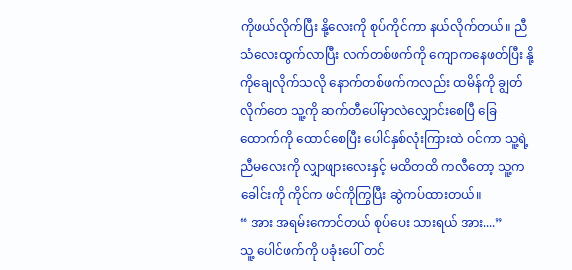ကိုဖယ်လိုက်ပြီး နို့လေးကို စုပ်ကိုင်ကာ နယ်လိုက်တယ်။ ညီသံလေးထွက်လာပြီး လက်တစ်ဖက်ကို ကျောကနေဖတ်ပြီး နို့ကိုချေလိုက်သလို နောက်တစ်ဖက်ကလည်း ထမိန်ကို ချွတ်လိုက်တေ သူ့ကို ဆက်တီပေါ်မှာလဲလျှောင်းစေပြီ ခြေထောက်ကို ထောင်စေပြီး ပေါင်နှစ်လုံးကြားထဲ ဝင်ကာ သူ့ရဲ့ညီမလေးကို လျှာဖျားလေးနှင့် မထိတထိ ကလီတော့ သူ့က ခေါင်းကို ကိုင်က ဖင်ကိုကြွပြီး ဆွဲကပ်ထားတယ်။
“ အား အရမ်းကောင်တယ် စုပ်ပေး သားရယ် အား....”
သူ့ ပေါင်ဖက်ကို ပခုံးပေါ် တင်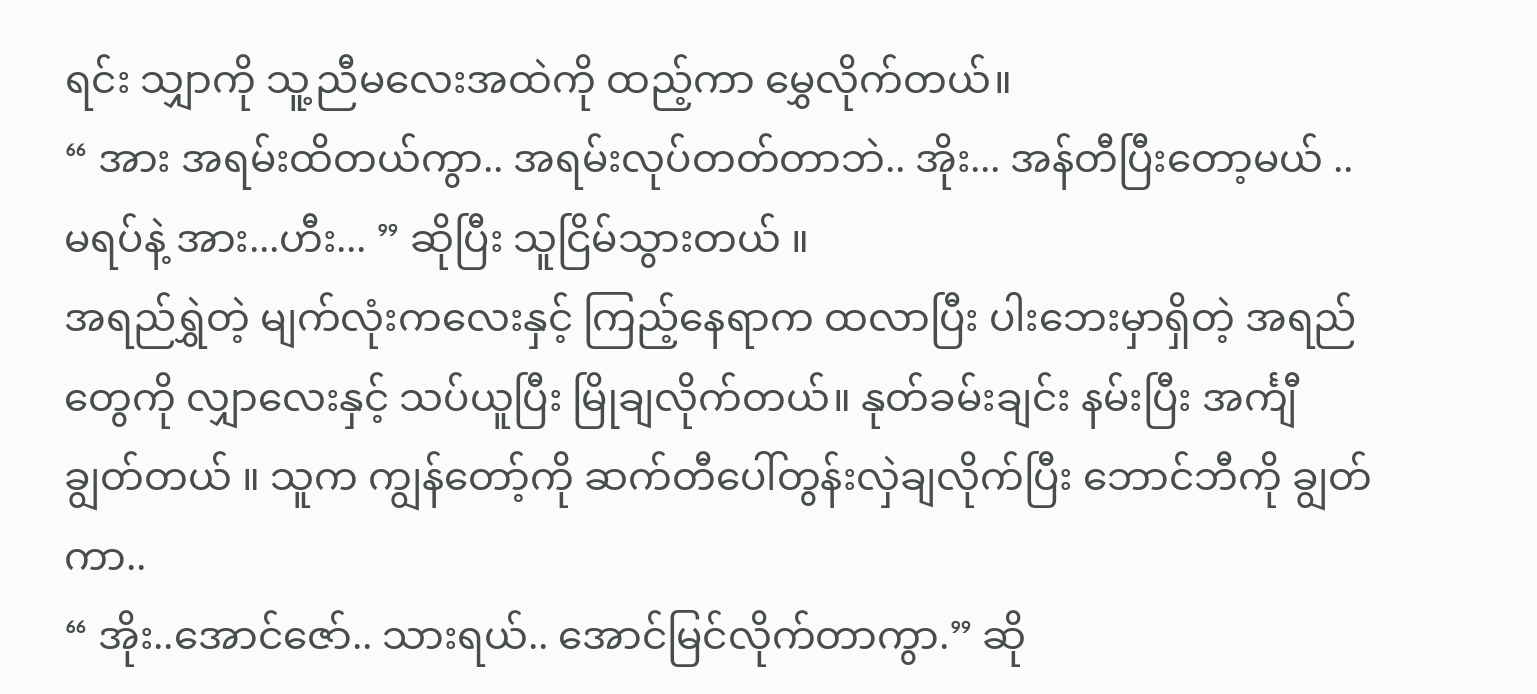ရင်း သျှာကို သူ့ညီမလေးအထဲကို ထည့်ကာ မွှေလိုက်တယ်။
“ အား အရမ်းထိတယ်ကွာ.. အရမ်းလုပ်တတ်တာဘဲ.. အိုး... အန်တီပြီးတော့မယ် ..မရပ်နဲ့ အား...ဟီး... ” ဆိုပြီး သူငြိမ်သွားတယ် ။
အရည်ရွှဲတဲ့ မျက်လုံးကလေးနှင့် ကြည့်နေရာက ထလာပြီး ပါးဘေးမှာရှိတဲ့ အရည်တွေကို လျှာလေးနှင့် သပ်ယူပြီး မြိုချလိုက်တယ်။ နုတ်ခမ်းချင်း နမ်းပြီး အင်္ကျီချွတ်တယ် ။ သူက ကျွန်တော့်ကို ဆက်တီပေါ်တွန်းလှဲချလိုက်ပြီး ဘောင်ဘီကို ချွတ်ကာ..
“ အိုး..အောင်ဇော်.. သားရယ်.. အောင်မြင်လိုက်တာကွာ.” ဆို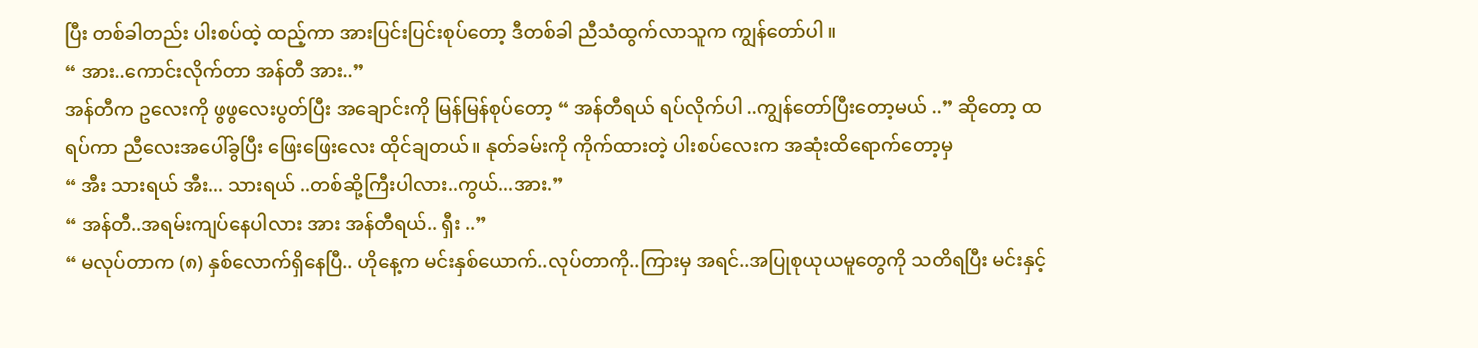ပြီး တစ်ခါတည်း ပါးစပ်ထဲ့ ထည့်ကာ အားပြင်းပြင်းစုပ်တော့ ဒီတစ်ခါ ညီသံထွက်လာသူက ကျွန်တော်ပါ ။
“ အား..ကောင်းလိုက်တာ အန်တီ အား..”
အန်တီက ဥလေးကို ဖွဖွလေးပွတ်ပြီး အချောင်းကို မြန်မြန်စုပ်တော့ “ အန်တီရယ် ရပ်လိုက်ပါ ..ကျွန်တော်ပြီးတော့မယ် ..” ဆိုတော့ ထရပ်ကာ ညီလေးအပေါ်ခွပြီး ဖြေးဖြေးလေး ထိုင်ချတယ်။ နုတ်ခမ်းကို ကိုက်ထားတဲ့ ပါးစပ်လေးက အဆုံးထိရောက်တော့မှ
“ အီး သားရယ် အီး... သားရယ် ..တစ်ဆို့ကြီးပါလား..ကွယ်...အား.”
“ အန်တီ..အရမ်းကျပ်နေပါလား အား အန်တီရယ်.. ရှီး ..”
“ မလုပ်တာက (၈) နှစ်လောက်ရှိနေပြီ.. ဟိုနေ့က မင်းနှစ်ယောက်..လုပ်တာကို..ကြားမှ အရင်..အပြုစုယုယမူတွေကို သတိရပြီး မင်းနှင့်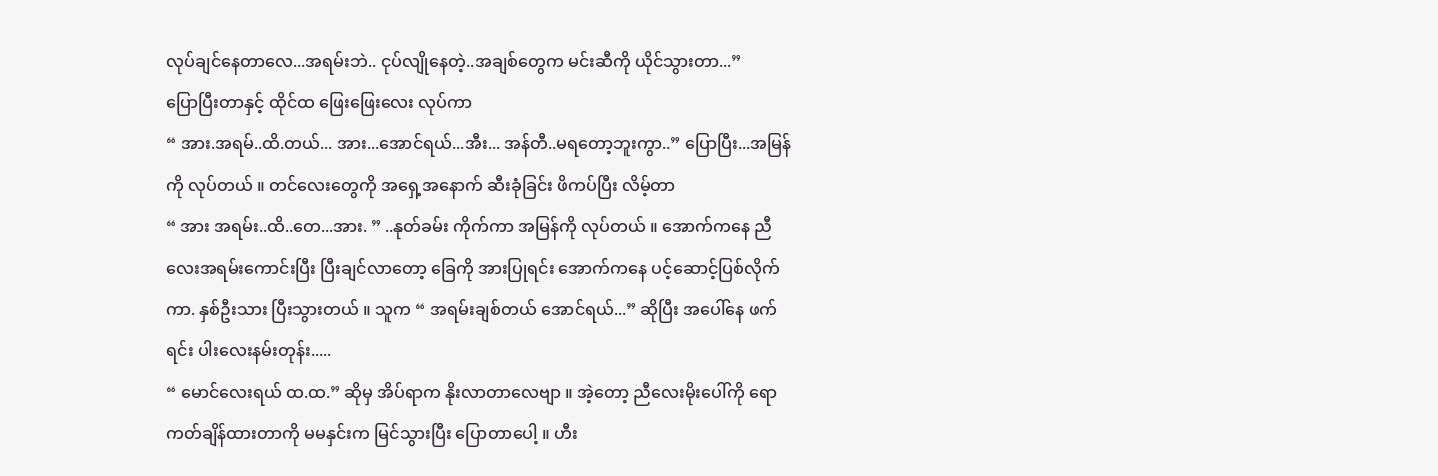လုပ်ချင်နေတာလေ...အရမ်းဘဲ.. ငုပ်လျိုနေတဲ့..အချစ်တွေက မင်းဆီကို ယိုင်သွားတာ...”
ပြောပြီးတာနှင့် ထိုင်ထ ဖြေးဖြေးလေး လုပ်ကာ
“ အား.အရမ်..ထိ.တယ်... အား...အောင်ရယ်...အီး... အန်တီ..မရတော့ဘူးကွာ..” ပြောပြီး...အမြန်ကို လုပ်တယ် ။ တင်လေးတွေကို အရှေ့အနောက် ဆီးခုံခြင်း ဖိကပ်ပြီး လိမ့်တာ
“ အား အရမ်း..ထိ..တေ...အား. ” ..နုတ်ခမ်း ကိုက်ကာ အမြန်ကို လုပ်တယ် ။ အောက်ကနေ ညီလေးအရမ်းကောင်းပြီး ပြီးချင်လာတော့ ခြေကို အားပြုရင်း အောက်ကနေ ပင့်ဆောင့်ပြစ်လိုက်ကာ. နှစ်ဦးသား ပြီးသွားတယ် ။ သူက “ အရမ်းချစ်တယ် အောင်ရယ်...” ဆိုပြီး အပေါ်နေ ဖက်ရင်း ပါးလေးနမ်းတုန်း.....
“ မောင်လေးရယ် ထ.ထ.” ဆိုမှ အိပ်ရာက နိုးလာတာလေဗျာ ။ အဲ့တော့ ညီလေးမိုးပေါ်ကို ရောကတ်ချိန်ထားတာကို မမနှင်းက မြင်သွားပြီး ပြောတာပေါ့ ။ ဟီး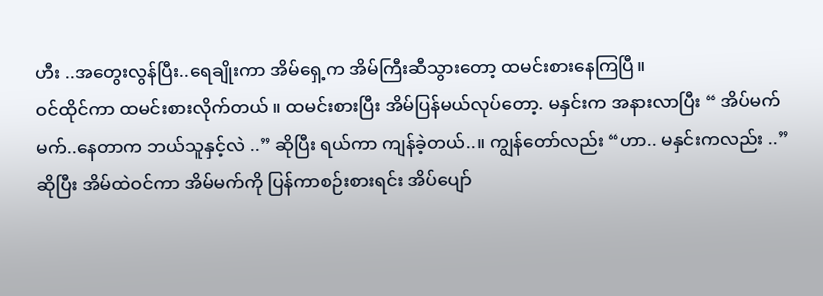ဟီး ..အတွေးလွန်ပြီး..ရေချိုးကာ အိမ်ရှေ့က အိမ်ကြီးဆီသွားတော့ ထမင်းစားနေကြပြီ။
ဝင်ထိုင်ကာ ထမင်းစားလိုက်တယ် ။ ထမင်းစားပြီး အိမ်ပြန်မယ်လုပ်တော့. မနှင်းက အနားလာပြီး “ အိပ်မက်မက်..နေတာက ဘယ်သူနှင့်လဲ ..” ဆိုပြီး ရယ်ကာ ကျန်ခဲ့တယ်..။ ကျွန်တော်လည်း “ဟာ.. မနှင်းကလည်း ..” ဆိုပြီး အိမ်ထဲဝင်ကာ အိမ်မက်ကို ပြန်ကာစဉ်းစားရင်း အိပ်ပျော်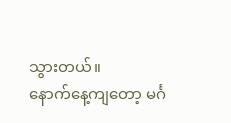သွားတယ်။
နောက်နေ့ကျတော့ မင်္ဂ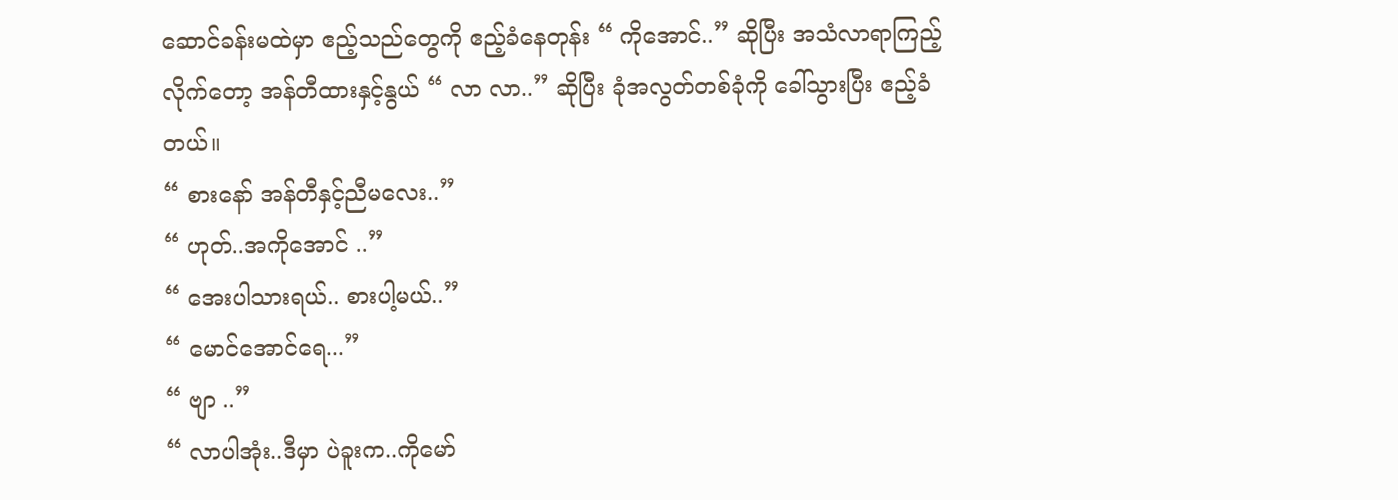ဆောင်ခန်းမထဲမှာ ဧည့်သည်တွေကို ဧည့်ခံနေတုန်း “ ကိုအောင်..” ဆိုပြီး အသံလာရာကြည့်လိုက်တော့ အန်တီထားနှင့်နွယ် “ လာ လာ..” ဆိုပြီး ခုံအလွတ်တစ်ခုံကို ခေါ်သွားပြီး ဧည့်ခံတယ်။
“ စားနော် အန်တီနှင့်ညီမလေး..”
“ ဟုတ်..အကိုအောင် ..”
“ အေးပါသားရယ်.. စားပါ့မယ်..”
“ မောင်အောင်ရေ...”
“ ဗျာ ..”
“ လာပါအုံး..ဒီမှာ ပဲခူးက..ကိုမော်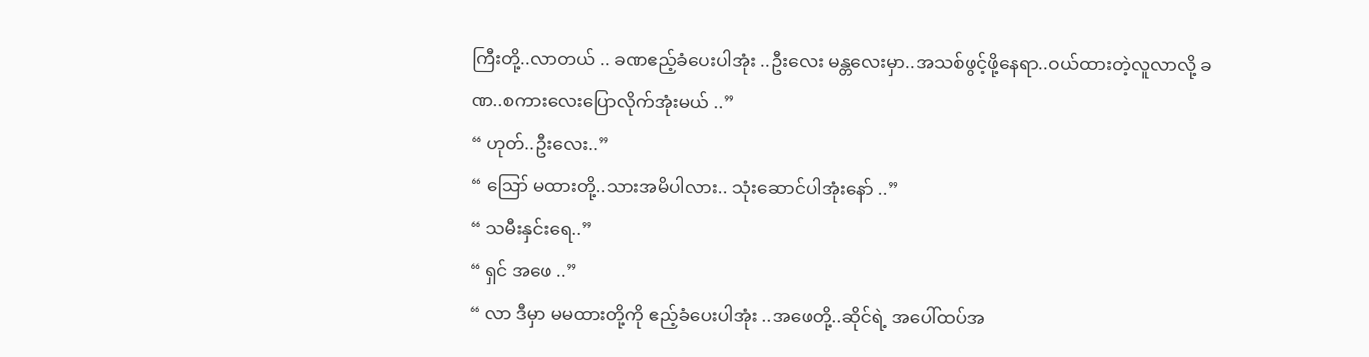ကြီးတို့..လာတယ် .. ခဏဧည့်ခံပေးပါအုံး ..ဦးလေး မန္တလေးမှာ..အသစ်ဖွင့်ဖို့နေရာ..ဝယ်ထားတဲ့လူလာလို့ ခဏ..စကားလေးပြောလိုက်အုံးမယ် ..”
“ ဟုတ်..ဦးလေး..”
“ ဪ မထားတို့..သားအမိပါလား.. သုံးဆောင်ပါအုံးနော် ..”
“ သမီးနှင်းရေ..”
“ ရှင် အဖေ ..”
“ လာ ဒီမှာ မမထားတို့ကို ဧည့်ခံပေးပါအုံး ..အဖေတို့..ဆိုင်ရဲ့ အပေါ်ထပ်အ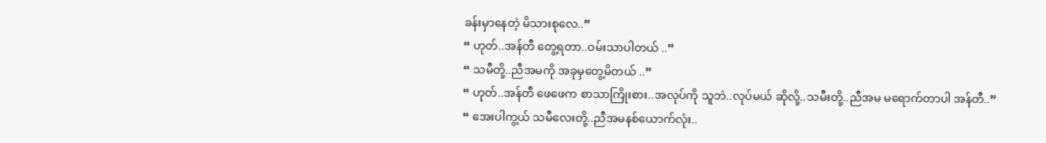ခန်းမှာနေတဲ့ မိသားစုလေ..”
“ ဟုတ်..အန်တီ တွေ့ရတာ..ဝမ်းသာပါတယ် ..”
“ သမီတို့..ညီအမကို အခုမှတွေ့မိတယ် ..”
“ ဟုတ်..အန်တီ ဖေဖေက စာသာကြိုးစား..အလုပ်ကို သူဘဲ..လုပ်မယ် ဆိုလို့..သမီးတို့..ညီအမ မရောက်တာပါ အန်တီ..”
“ အေးပါကွ့ယ် သမီလေးတို့..ညီအမနစ်ယောက်လုံး..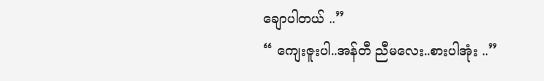ချောပါတယ် ..”
“ ကျေးဇူးပါ..အန်တီ ညီမလေး..စားပါအုံး ..”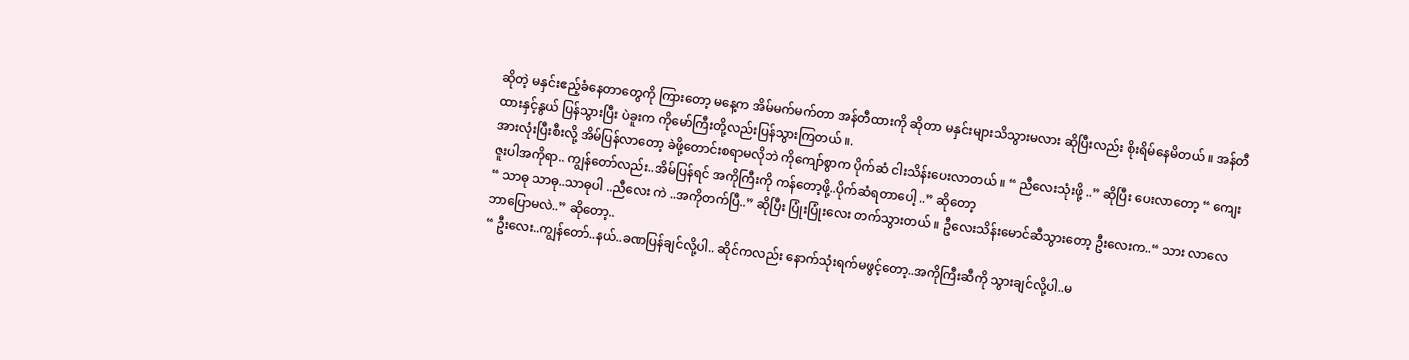ဆိုတဲ့ မနှင်းဧည့်ခံနေတာတွေကို ကြားတော့ မနေ့က အိမ်မက်မက်တာ အန်တီထားကို ဆိုတာ မနှင်းများသိသွားမလား ဆိုပြီးလည်း စိုးရိမ်နေမိတယ် ။ အန်တီထားနှင့်နွယ် ပြန်သွားပြီး ပဲခူးက ကိုမော်ကြီးတို့လည်းပြန်သွားကြတယ် ။.
အားလုံးပြီးစီးလို့ အိမ်ပြန်လာတော့ ခဲဖို့တောင်းစရာမလိုဘဲ ကိုကျော်စွာက ပိုက်ဆံ ငါးသိန်းပေးလာတယ် ။ “ ညီလေးသုံးဖို့ ..” ဆိုပြီး ပေးလာတော့ “ ကျေးဇူးပါအကိုရာ.. ကျွန်တော်လည်း..အိမ်ပြန်ရင် အကိုကြီးကို ကန်တော့ဖို့..ပိုက်ဆံရတာပေါ့ ..” ဆိုတော့
“ သာဓု သာဓု..သာဓုပါ ..ညီလေး ကဲ ..အကိုတက်ပြီ..” ဆိုပြီး ပြုံးပြုံးလေး တက်သွားတယ် ။ ဦလေးသိန်းမောင်ဆီသွားတော့ ဦးလေးက..“ သား လာလေ ဘာပြောမလဲ..” ဆိုတော့..
“ ဦးလေး..ကျွန်တော်..နယ်..ခဏပြန်ချင်လို့ပါ.. ဆိုင်ကလည်း နောက်သုံးရက်မဖွင့်တော့..အကိုကြီးဆီကို သွားချင်လို့ပါ..မ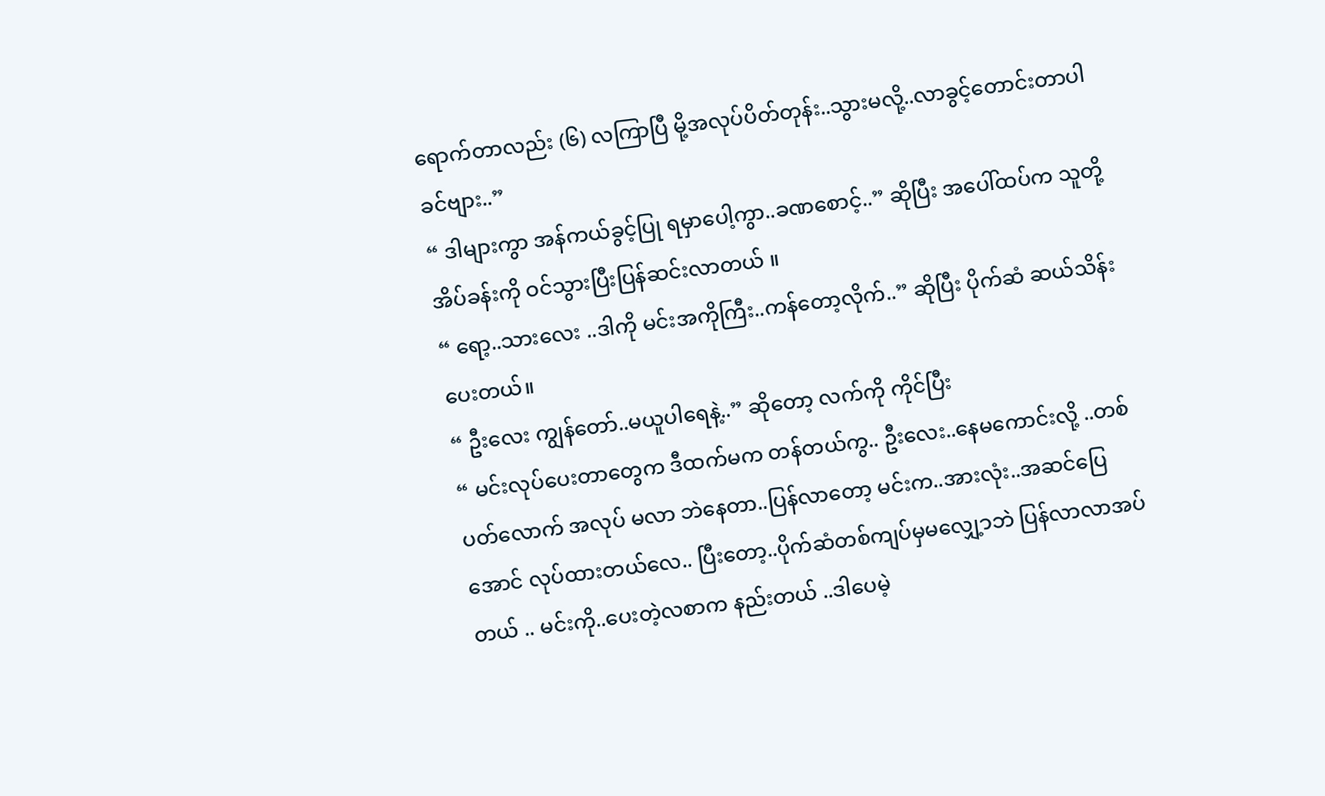ရောက်တာလည်း (၆) လကြာပြီ မို့အလုပ်ပိတ်တုန်း..သွားမလို့..လာခွင့်တောင်းတာပါခင်ဗျား..”
“ ဒါများကွာ အန်ကယ်ခွင့်ပြု ရမှာပေါ့ကွာ..ခဏစောင့်..” ဆိုပြီး အပေါ်ထပ်က သူတို့ အိပ်ခန်းကို ဝင်သွားပြီးပြန်ဆင်းလာတယ် ။
“ ရော့..သားလေး ..ဒါကို မင်းအကိုကြီး..ကန်တော့လိုက်..” ဆိုပြီး ပိုက်ဆံ ဆယ်သိန်းပေးတယ်။
“ ဦးလေး ကျွန်တော်..မယူပါရေနဲ့..” ဆိုတော့ လက်ကို ကိုင်ပြီး
“ မင်းလုပ်ပေးတာတွေက ဒီထက်မက တန်တယ်ကွ.. ဦးလေး..နေမကောင်းလို့ ..တစ်ပတ်လောက် အလုပ် မလာ ဘဲနေတာ..ပြန်လာတော့ မင်းက..အားလုံး..အဆင်ပြေအောင် လုပ်ထားတယ်လေ.. ပြီးတော့..ပိုက်ဆံတစ်ကျပ်မှမလျှေ့ာဘဲ ပြန်လာလာအပ်တယ် .. မင်းကို..ပေးတဲ့လစာက နည်းတယ် ..ဒါပေမဲ့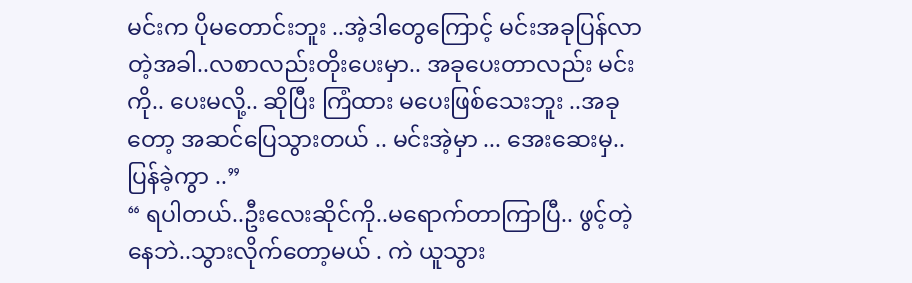မင်းက ပိုမတောင်းဘူး ..အဲ့ဒါတွေကြောင့် မင်းအခုပြန်လာတဲ့အခါ..လစာလည်းတိုးပေးမှာ.. အခုပေးတာလည်း မင်းကို.. ပေးမလို့.. ဆိုပြီး ကြံထား မပေးဖြစ်သေးဘူး ..အခုတော့ အဆင်ပြေသွားတယ် .. မင်းအဲ့မှာ ... အေးဆေးမှ..ပြန်ခဲ့ကွာ ..”
“ ရပါတယ်..ဦးလေးဆိုင်ကို..မရောက်တာကြာပြီ.. ဖွင့်တဲ့နေဘဲ..သွားလိုက်တော့မယ် . ကဲ ယူသွား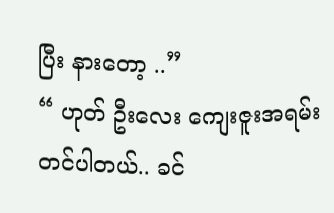ပြီး နားတော့ ..”
“ ဟုတ် ဦးလေး ကျေးဇူးအရမ်းတင်ပါတယ်.. ခင်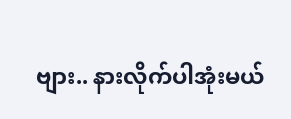ဗျား.. နားလိုက်ပါအုံးမယ်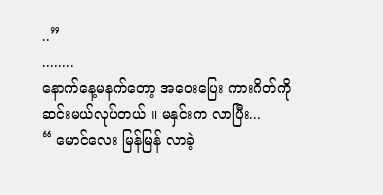..”
........
နောက်နေ့မနက်တော့ အဝေးပြေး ကားဂိတ်ကို ဆင်းမယ်လုပ်တယ် ။ မနှင်းက လာပြီး...
“ မောင်လေး မြန်မြန် လာခဲ့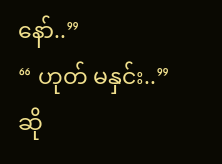နော်..”
“ ဟုတ် မနှင်း..”ဆို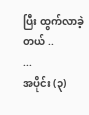ပြီး ထွက်လာခဲ့တယ် ..
...
အပိုင်း (၃)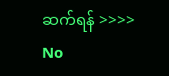ဆက်ရန် >>>>
No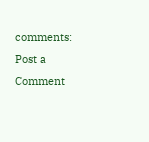comments:
Post a Comment